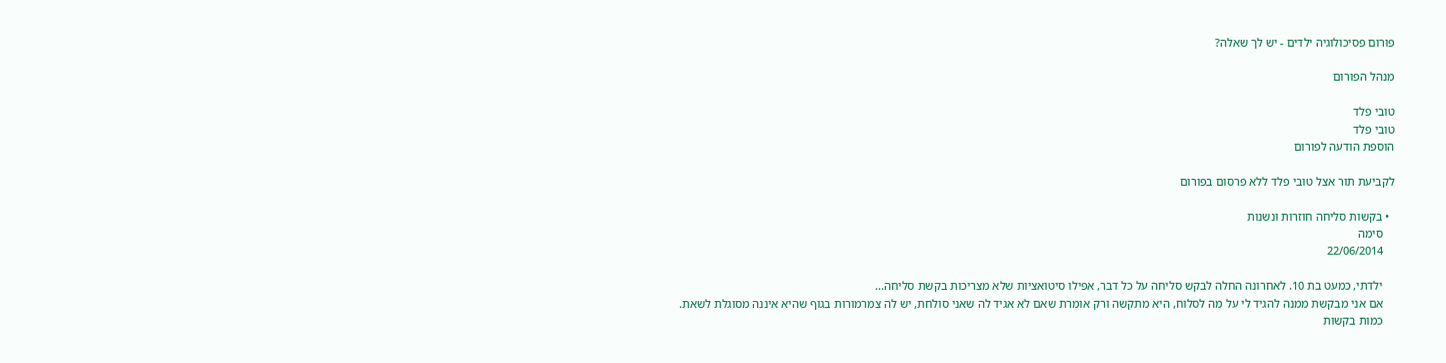פורום פסיכולוגיה ילדים - יש לך שאלה?

מנהל הפורום

טובי פלד
טובי פלד
הוספת הודעה לפורום

לקביעת תור אצל טובי פלד ללא פרסום בפורום

  • בקשות סליחה חוזרות ונשנות
    סימה
    22/06/2014

    ילדתי, כמעט בת 10. לאחרונה החלה לבקש סליחה על כל דבר, אפילו סיטואציות שלא מצריכות בקשת סליחה...
    אם אני מבקשת ממנה להגיד לי על מה לסלוח, היא מתקשה ורק אומרת שאם לא אגיד לה שאני סולחת, יש לה צמרמורות בגוף שהיא איננה מסוגלת לשאת.
    כמות בקשות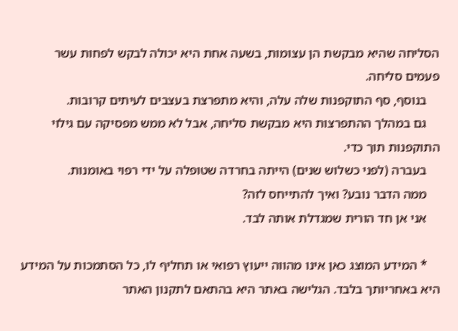הסליחה שהיא מבקשת הן עצומות, בשעה אחת היא יכולה לבקש לפחות עשר פעמים סליחה.
    בנוסף, סף התוקפנות שלה עלה, והיא מתפרצת בעצבים לעיתים קרובות.
    גם במהלך ההתפרצות היא מבקשת סליחה, אבל לא ממש מפסיקה עם גילוי התוקפנות תוך כדי.
    בעברה (לפני כשלוש שנים) הייתה בחרדה שטופלה על ידי רפוי באומנות.
    ממה הדבר נובע? ואיך להתייחס לזה?
    אני אן חד הורית שמגדלת אותה לבד.

    * המידע המוצג כאן אינו מהווה ייעוץ רפואי או תחליף לו, כל הסתמכות על המידע היא באחריותך בלבד. הגלישה באתר היא בהתאם לתקנון האתר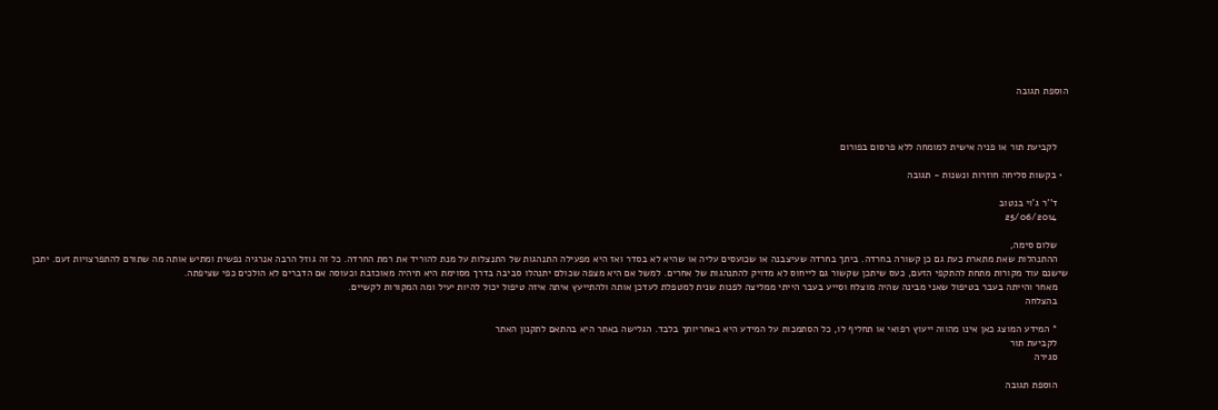הוספת תגובה



    לקביעת תור או פניה אישית למומחה ללא פרסום בפורום

  • בקשות סליחה חוזרות ונשנות - תגובה

    ד''ר ג'וי בנטוב
    25/06/2014

    שלום סימה,
    ההתנהלות שאת מתארת כעת גם כן קשורה בחרדה. ביתך בחרדה שעיצבנה או שכועסים עליה או שהיא לא בסדר ואז היא מפעילה התנהגות של התנצלות על מנת להוריד את רמת החרדה. כל זה גוזל הרבה אנרגיה נפשית ומתיש אותה מה שתורם להתפרצויות זעם. יתכן שישנם עוד מקורות מתחת להתקפי הזעם, כעס שיתכן שקשור גם לייחוס לא מדויק להתנהגות של אחרים. למשל אם היא מצפה שכולם יתנהלו סביבה בדרך מסוימת היא תיהיה מאוכזבת וכעוסה אם הדברים לא הולכים כפי שציפתה.
    מאחר והייתה בעבר בטיפול שאני מבינה שהיה מוצלח וסייע בעבר הייתי ממליצה לפנות שנית למטפלת לעדכן אותה ולהתייעץ איתה איזה טיפול יכול להיות יעיל ומה המקורות לקשיים.
    בהצלחה

    * המידע המוצג כאן אינו מהווה ייעוץ רפואי או תחליף לו, כל הסתמכות על המידע היא באחריותך בלבד. הגלישה באתר היא בהתאם לתקנון האתר
    לקביעת תור
    סגירה

    הוספת תגובה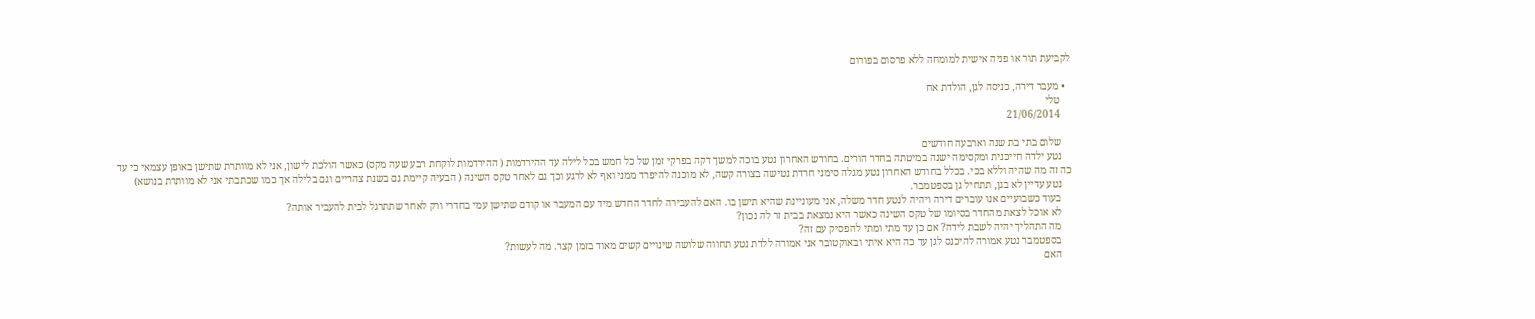לקביעת תור או פניה אישית למומחה ללא פרסום בפורום

  • מעבר דירה, כניסה לגן, הולדת אח
    טלי
    21/06/2014

    שלום בתי בת שנה וארבעה חודשים
    נטע ילדה חייכנית ומקסימה ישנה במיטתה בחדר הורים. בחודש האחרון נטע בוכה למשך דקה בפרקי זמן של כל חמש בכל לילה עד ההירדמות ( ההירדמות לוקחת רבע שעה מקס) כאשר הולכת לישון, אני לא מוותרת שתישן באופן עצמאי כי עד כה זה מה שהיה וללא בכי. בכלל בחודש האחרון נטע מגלה סימני חרדת נטישה בצורה קשה, לא מוכנה להיפרד ממני ואף לא לרגע וכך גם לאחר טקס השינה ( הבעיה קיימת גם בשנת צהריים וגם בלילה אך כמו שכתבתי אני לא מוותרת בנושא)
    נטע עדיין לא בגן, תתחיל גן בספטמבר.
    בעוד כשבועיים אנו עוברים דירה ויהיה לנטע חדר משלה, אני מעוניינת שהיא תישן בו. האם להעבירה לחדר החדש מיד עם המעבר או קודם שתישן עמי בחדרי ורק לאחר שתתרגל לבית להעביר אותה?
    לא אוכל לצאת מהחדר בסיומו של טקס השינה כאשר היא נמצאת בבית זר לה נכון?
    מה התהליך יהיה לשבת לידה? אם כן עד מתי ומתי להפסיק עם זה?
    בספטמבר נטע אמורה להיכנס לגן עד כה היא איתי ובאוקטובר אני אמורה ללדת נטע תחווה שלושה שינויים קשים מאוד בזמן קצר. מה לעשות?
    האם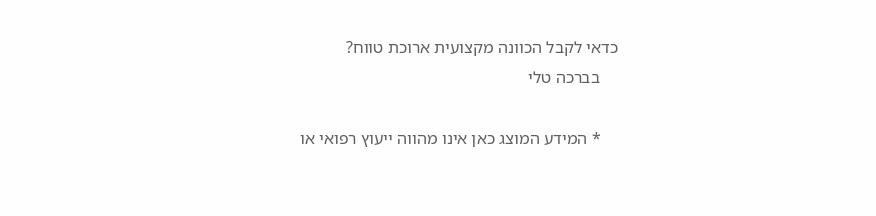כדאי לקבל הכוונה מקצועית ארוכת טווח?
    בברכה טלי

    * המידע המוצג כאן אינו מהווה ייעוץ רפואי או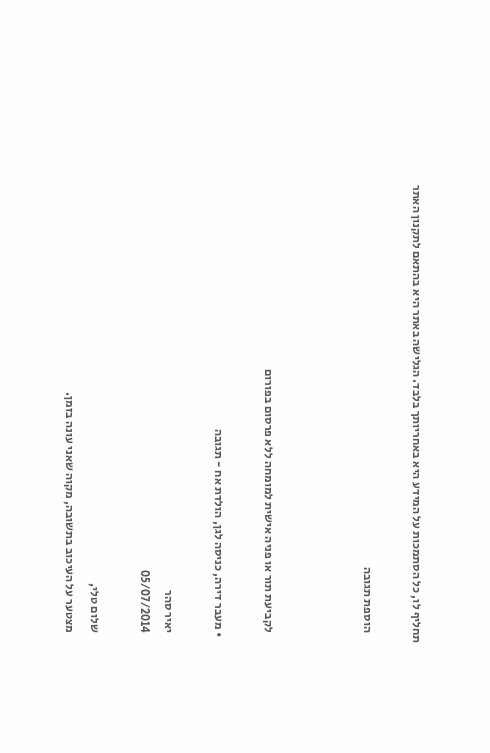תחליף לו, כל הסתמכות על המידע היא באחריותך בלבד. הגלישה באתר היא בהתאם לתקנון האתר

    הוספת תגובה



    לקביעת תור או פניה אישית למומחה ללא פרסום בפורום

  • מעבר דירה, כניסה לגן, הולדת אח - תגובה

    יאיר סהר
    05/07/2014

    שלום טלי,
    מצטער על העיכוב בתשובה, מקוה שאני עונה בזמן.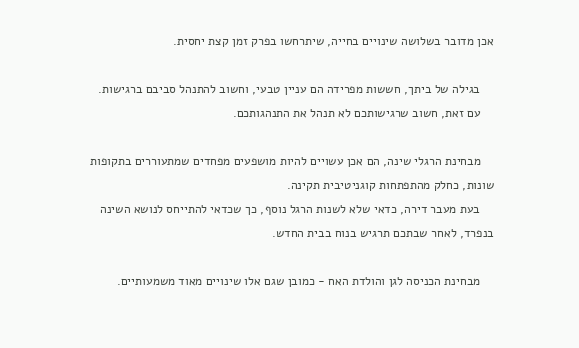אכן מדובר בשלושה שינויים בחייה, שיתרחשו בפרק זמן קצת יחסית.

    בגילה של ביתך, חששות מפרידה הם עניין טבעי, וחשוב להתנהל סביבם ברגישות.
    עם זאת, חשוב שרגישותכם לא תנהל את התנהגותכם.

    מבחינת הרגלי שינה, הם אכן עשויים להיות מושפעים מפחדים שמתעוררים בתקופות שונות, כחלק מהתפתחות קוגניטיבית תקינה.
    בעת מעבר דירה, כדאי שלא לשנות הרגל נוסף, כך שכדאי להתייחס לנושא השינה בנפרד, לאחר שבתכם תרגיש בנוח בבית החדש.

    מבחינת הכניסה לגן והולדת האח - כמובן שגם אלו שינויים מאוד משמעותיים.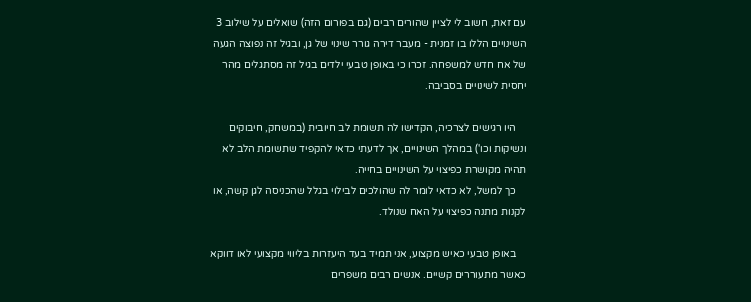עם זאת, חשוב לי לציין שהורים רבים (גם בפורום הזה) שואלים על שילוב 3 השינויים הללו בו זמנית - מעבר דירה גורר שינוי של גן, ובגיל זה נפוצה הגעה של אח חדש למשפחה. זכרו כי באופן טבעי ילדים בגיל זה מסתגלים מהר יחסית לשינויים בסביבה.

    היו רגישים לצרכיה, הקדישו לה תשומת לב חיובית (במשחק, חיבוקים ונשיקות וכו') במהלך השינויים, אך לדעתי כדאי להקפיד שתשומת הלב לא תהיה מקושרת כפיצוי על השינויים בחייה.
    כך למשל, לא כדאי לומר לה שהולכים לבילוי בגלל שהכניסה לגן קשה, או לקנות מתנה כפיצוי על האח שנולד.

    באופן טבעי כאיש מקצוע, אני תמיד בעד היעזרות בליווי מקצועי לאו דווקא כאשר מתעוררים קשיים. אנשים רבים משפרים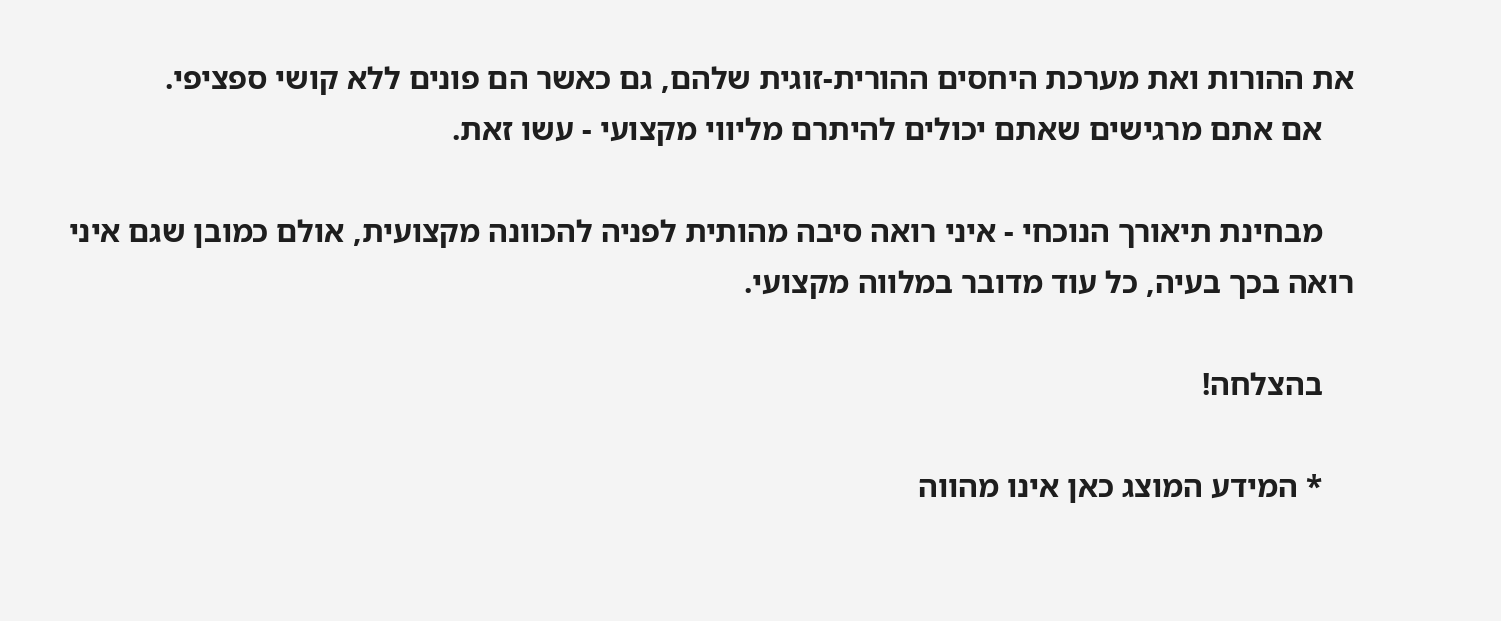את ההורות ואת מערכת היחסים ההורית-זוגית שלהם, גם כאשר הם פונים ללא קושי ספציפי.
    אם אתם מרגישים שאתם יכולים להיתרם מליווי מקצועי - עשו זאת.

    מבחינת תיאורך הנוכחי - איני רואה סיבה מהותית לפניה להכוונה מקצועית, אולם כמובן שגם איני רואה בכך בעיה, כל עוד מדובר במלווה מקצועי.

    בהצלחה!

    * המידע המוצג כאן אינו מהווה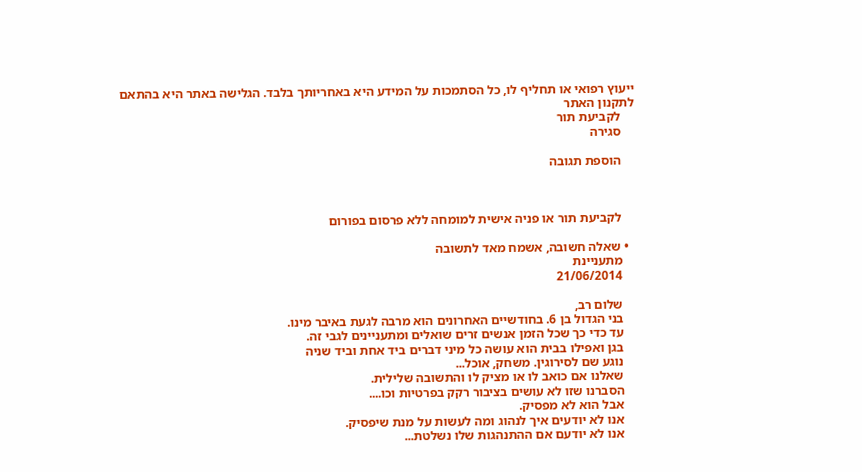ייעוץ רפואי או תחליף לו, כל הסתמכות על המידע היא באחריותך בלבד. הגלישה באתר היא בהתאם לתקנון האתר
    לקביעת תור
    סגירה

    הוספת תגובה



    לקביעת תור או פניה אישית למומחה ללא פרסום בפורום

  • שאלה חשובה, אשמח מאד לתשובה
    מתעניינת
    21/06/2014

    שלום רב,
    בני הגדול בן 6. בחודשיים האחרונים הוא מרבה לגעת באיבר מינו.
    עד כדי כך שכל הזמן אנשים זרים שואלים ומתעניינים לגבי זה.
    בגן ואפילו בבית הוא עושה כל מיני דברים ביד אחת וביד שניה
    נוגע שם לסירוגין. משחק, אוכל...
    שאלנו אם כואב לו או מציק לו והתשובה שלילית.
    הסברנו שזו לא עושים בציבור רקק בפרטיות וכו....
    אבל הוא לא מפסיק.
    אנו לא יודעים איך לנהוג ומה לעשות על מנת שיפסיק.
    אנו לא יודעם אם ההתנהגות שלו נשלטת...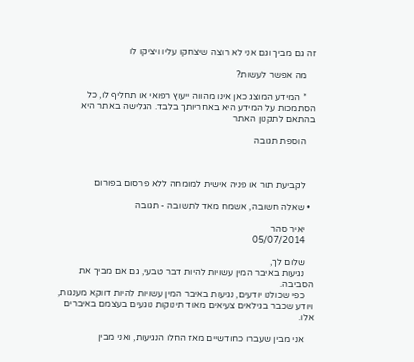זה גם מביך וגם אני לא רוצה שיצחקו עליו ויציקו לו

    מה אפשר לעשות?

    * המידע המוצג כאן אינו מהווה ייעוץ רפואי או תחליף לו, כל הסתמכות על המידע היא באחריותך בלבד. הגלישה באתר היא בהתאם לתקנון האתר

    הוספת תגובה



    לקביעת תור או פניה אישית למומחה ללא פרסום בפורום

  • שאלה חשובה, אשמח מאד לתשובה - תגובה

    יאיר סהר
    05/07/2014

    שלום לך,
    נגיעות באיבר המין עשויות להיות דבר טבעי, גם אם מביך את הסביבה.
    כפי שכולנו יודעים, נגיעות באיבר המין עשויות להיות דווקא מענגות, ויודע שכבר בגילאים צעיאים מאוד תינוקות נוגעים בעצמם באיברים אלו.

    אני מבין שעברו כחודשיים מאז החלו הנגיעות, ואני מבין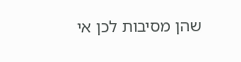שהן מסיבות לכן אי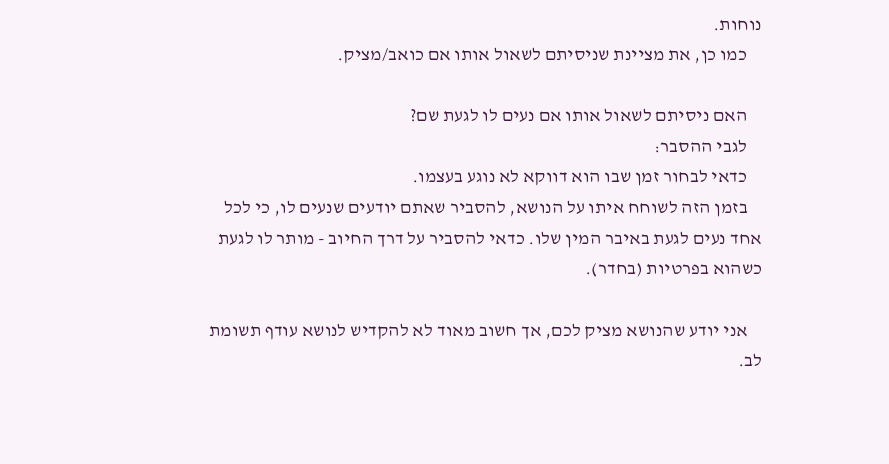נוחות.
    כמו כן, את מציינת שניסיתם לשאול אותו אם כואב/מציק.

    האם ניסיתם לשאול אותו אם נעים לו לגעת שם?
    לגבי ההסבר:
    כדאי לבחור זמן שבו הוא דווקא לא נוגע בעצמו.
    בזמן הזה לשוחח איתו על הנושא, להסביר שאתם יודעים שנעים לו, כי לכל אחד נעים לגעת באיבר המין שלו. כדאי להסביר על דרך החיוב - מותר לו לגעת כשהוא בפרטיות (בחדר).

    אני יודע שהנושא מציק לכם, אך חשוב מאוד לא להקדיש לנושא עודף תשומת לב.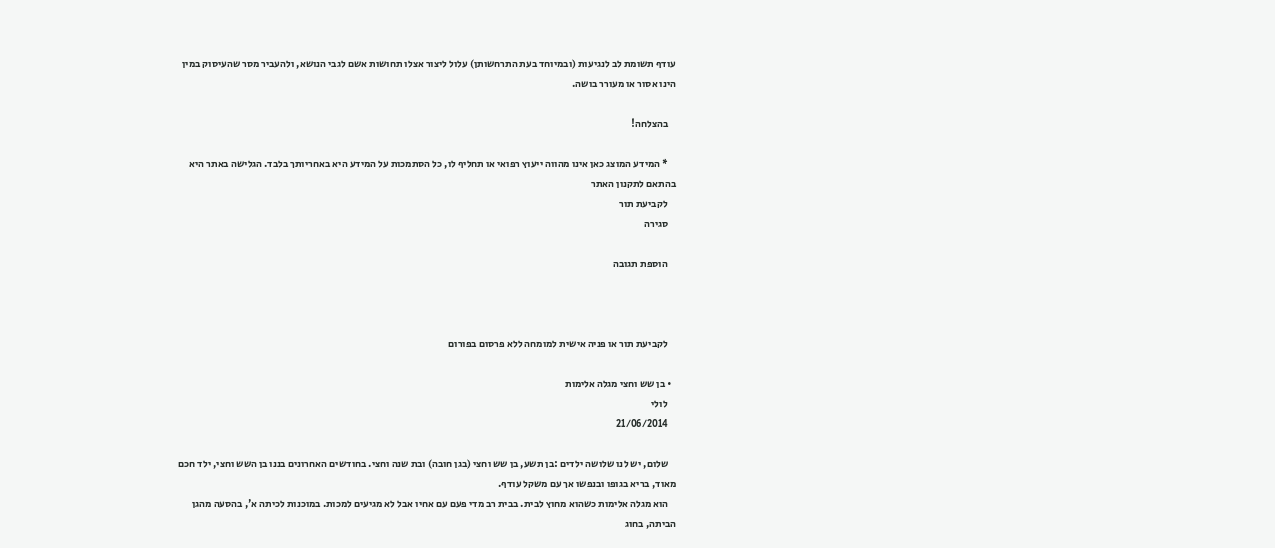עודף תשומת לב לנגיעות (ובמיוחד בעת התרחשותן) עלול ליצור אצלו תחושות אשם לגבי הנושא, ולהעביר מסר שהעיסוק במין הינו אסור או מעורר בושה.

    בהצלחה!

    * המידע המוצג כאן אינו מהווה ייעוץ רפואי או תחליף לו, כל הסתמכות על המידע היא באחריותך בלבד. הגלישה באתר היא בהתאם לתקנון האתר
    לקביעת תור
    סגירה

    הוספת תגובה



    לקביעת תור או פניה אישית למומחה ללא פרסום בפורום

  • בן שש וחצי מגלה אלימות
    לולי
    21/06/2014

    שלום, יש לנו שלושה ילדים :בן תשע, בן שש וחצי (בגן חובה) ובת שנה וחצי. בחודשים האחרונים בננו בן השש וחצי, ילד חכם מאוד, בריא בגופו ובנפשו אך עם משקל עודף.
    הוא מגלה אלימות כשהוא מחוץ לבית. בבית רב מדי פעם עם אחיו אבל לא מגיעים למכות. במוכנות לכיתה א', בהסעה מהגן הביתה, בחוג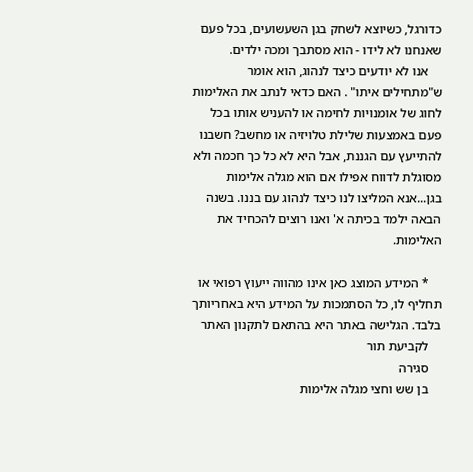כדורגל, כשיוצא לשחק בגן השעשועים, בכל פעם שאנחנו לא לידו - הוא מסתבך ומכה ילדים.
    אנו לא יודעים כיצד לנהוג, הוא אומר ש"מתחילים איתו" . האם כדאי לנתב את האלימות לחוג של אומנויות לחימה או להעניש אותו בכל פעם באמצעות שלילת טלויזיה או מחשב? חשבנו להתייעץ עם הגננת, אבל היא לא כל כך חכמה ולא מסוגלת לדווח אפילו אם הוא מגלה אלימות בגן...אנא המליצו לנו כיצד לנהוג עם בננו. בשנה הבאה ילמד בכיתה א' ואנו רוצים להכחיד את האלימות.

    * המידע המוצג כאן אינו מהווה ייעוץ רפואי או תחליף לו, כל הסתמכות על המידע היא באחריותך בלבד. הגלישה באתר היא בהתאם לתקנון האתר
    לקביעת תור
    סגירה
    בן שש וחצי מגלה אלימות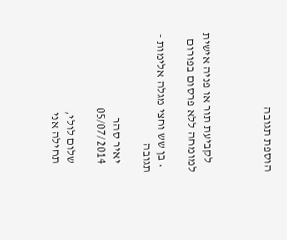הוספת תגובה



    לקביעת תור או פניה אישית למומחה ללא פרסום בפורום

  • בן שש וחצי מגלה אלימות - תגובה

    יאיר סהר
    05/07/2014

    שלום לולי,
    תחילה אני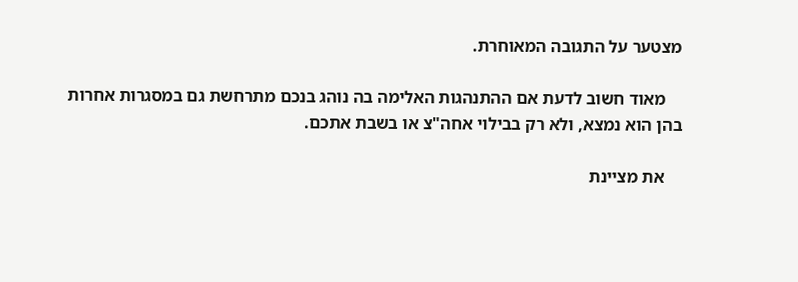מצטער על התגובה המאוחרת.

    מאוד חשוב לדעת אם ההתנהגות האלימה בה נוהג בנכם מתרחשת גם במסגרות אחרות בהן הוא נמצא, ולא רק בבילוי אחה"צ או בשבת אתכם.

    את מציינת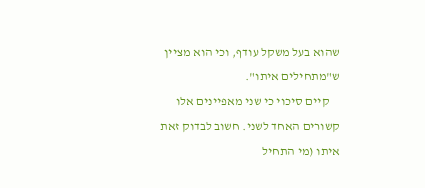שהוא בעל משקל עודף, וכי הוא מציין ש"מתחילים איתו".
    קיים סיכוי כי שני מאפיינים אלו קשורים האחד לשני. חשוב לבדוק זאת איתו (מי התחיל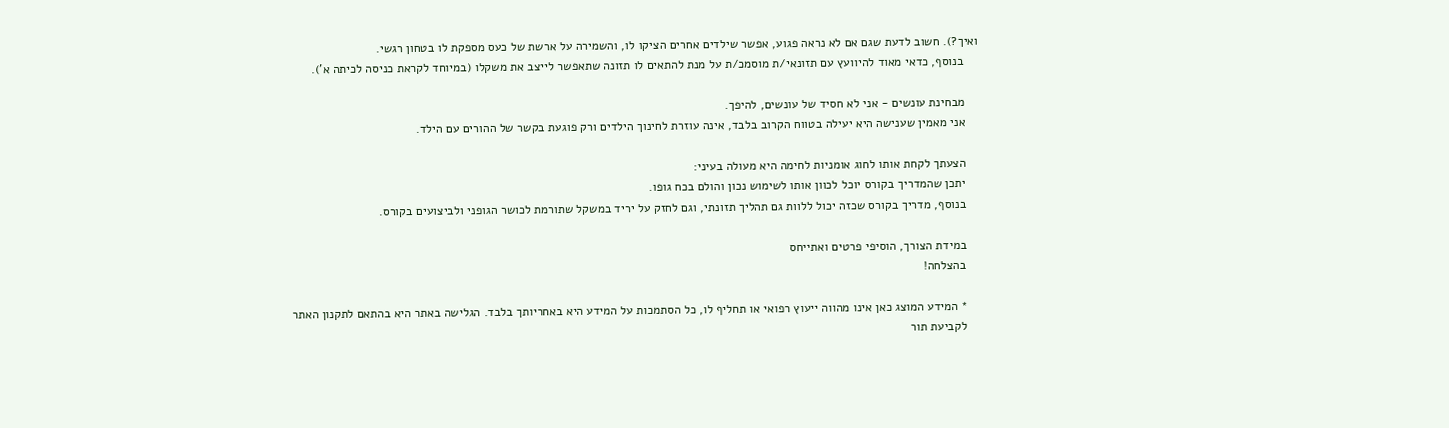ואיך?). חשוב לדעת שגם אם לא נראה פגוע, אפשר שילדים אחרים הציקו לו, והשמירה על ארשת של כעס מספקת לו בטחון רגשי.
    בנוסף, כדאי מאוד להיוועץ עם תזונאי/ת מוסמכ/ת על מנת להתאים לו תזונה שתאפשר לייצב את משקלו (במיוחד לקראת כניסה לכיתה א').

    מבחינת עונשים - אני לא חסיד של עונשים, להיפך.
    אני מאמין שענישה היא יעילה בטווח הקרוב בלבד, אינה עוזרת לחינוך הילדים ורק פוגעת בקשר של ההורים עם הילד.

    הצעתך לקחת אותו לחוג אומניות לחימה היא מעולה בעיני:
    יתכן שהמדריך בקורס יוכל לכוון אותו לשימוש נכון והולם בכח גופו.
    בנוסף, מדריך בקורס שכזה יכול ללוות גם תהליך תזונתי, וגם לחזק על יריד במשקל שתורמת לכושר הגופני ולביצועים בקורס.

    במידת הצורך, הוסיפי פרטים ואתייחס
    בהצלחה!

    * המידע המוצג כאן אינו מהווה ייעוץ רפואי או תחליף לו, כל הסתמכות על המידע היא באחריותך בלבד. הגלישה באתר היא בהתאם לתקנון האתר
    לקביעת תור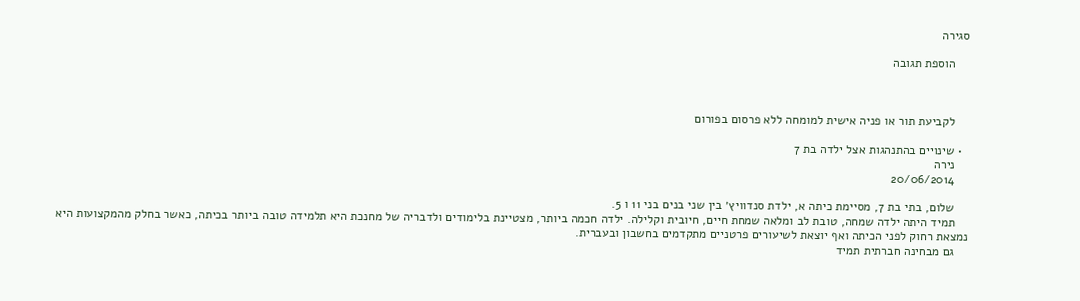סגירה

    הוספת תגובה



    לקביעת תור או פניה אישית למומחה ללא פרסום בפורום

  • שינויים בהתנהגות אצל ילדה בת 7
    נירה
    20/06/2014

    שלום, בתי בת 7, מסיימת כיתה א, ילדת סנדוויץ׳ בין שני בנים בני 11 ו 5.
    תמיד היתה ילדה שמחה, טובת לב ומלאה שמחת חיים, חיובית וקלילה. ילדה חכמה ביותר, מצטיינת בלימודים ולדבריה של מחנכת היא תלמידה טובה ביותר בכיתה, כאשר בחלק מהמקצועות היא נמצאת רחוק לפני הכיתה ואף יוצאת לשיעורים פרטניים מתקדמים בחשבון ובעברית.
    גם מבחינה חברתית תמיד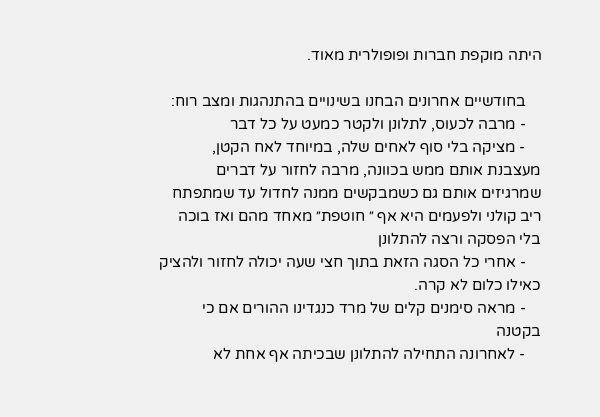היתה מוקפת חברות ופופולרית מאוד.

    בחודשיים אחרונים הבחנו בשינויים בהתנהגות ומצב רוח:
    - מרבה לכעוס, לתלונן ולקטר כמעט על כל דבר
    - מציקה בלי סוף לאחים שלה, במיוחד לאח הקטן, מעצבנת אותם ממש בכוונה, מרבה לחזור על דברים שמרגיזים אותם גם כשמבקשים ממנה לחדול עד שמתפתח ריב קולני ולפעמים היא אף ״ חוטפת״ מאחד מהם ואז בוכה בלי הפסקה ורצה להתלונן
    - אחרי כל הסגה הזאת בתוך חצי שעה יכולה לחזור ולהציק כאילו כלום לא קרה.
    - מראה סימנים קלים של מרד כנגדינו ההורים אם כי בקטנה
    - לאחרונה התחילה להתלונן שבכיתה אף אחת לא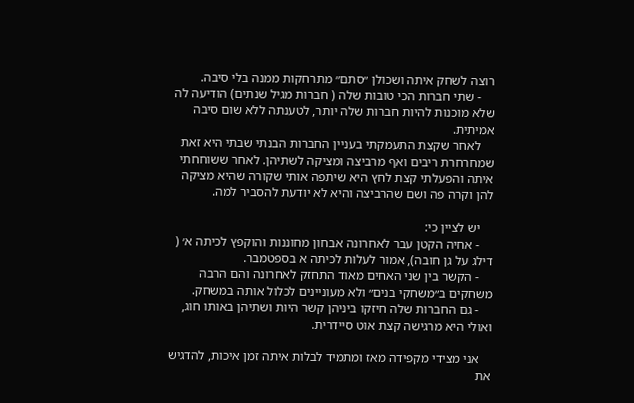רוצה לשחק איתה ושכולן ״סתם״ מתרחקות ממנה בלי סיבה.
    - שתי חברות הכי טובות שלה ( חברות מגיל שנתים) הודיעה לה שלא מוכנות להיות חברות שלה יותר, לטענתה ללא שום סיבה אמיתית.
    לאחר שקצת התעמקתי בעניין החברות הבנתי שבתי היא זאת שמחרחרת ריבים ואף מרביצה ומציקה לשתיהן. לאחר ששוחחתי איתה והפעלתי קצת לחץ היא שיתפה אותי שקורה שהיא מציקה להן וקרה פה ושם שהרביצה והיא לא יודעת להסביר למה.

    יש לציין כי:
    - אחיה הקטן עבר לאחרונה אבחון מחוננות והוקפץ לכיתה א׳ ( דילג על גן חובה), אמור לעלות לכיתה א בספטמבר.
    - הקשר בין שני האחים מאוד התחזק לאחרונה והם הרבה משחקים ב״משחקי בנים״ ולא מעוניינים לכלול אותה במשחק.
    - גם החברות שלה חיזקו ביניהן קשר היות ושתיהן באותו חוג, ואולי היא מרגישה קצת אוט סיידרית.

    אני מצידי מקפידה מאז ומתמיד לבלות איתה זמן איכות, להדגיש את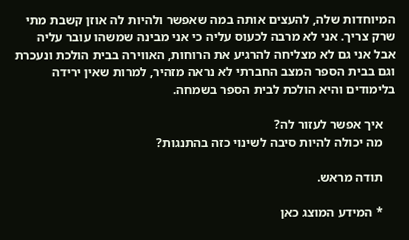המיוחדות שלה, להעצים אותה במה שאפשר ולהיות לה אוזן קשבת מתי שרק צריך. אני לא מרבה לכעוס עליה כי אני מבינה שמשהו עובר עליה אבל אני גם לא מצליחה להרגיע את הרוחות, האווירה בבית הולכת ונעכרת וגם בבית הספר המצב החברתי לא נראה מזהיר, למרות שאין ירידה בלימודים והיא הולכת לבית הספר בשמחה.

    איך אפשר לעזור לה?
    מה יכולה להיות סיבה לשינוי כזה בהתנגות?

    תודה מראש.

    * המידע המוצג כאן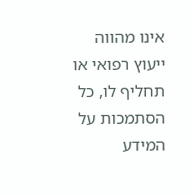אינו מהווה ייעוץ רפואי או תחליף לו, כל הסתמכות על המידע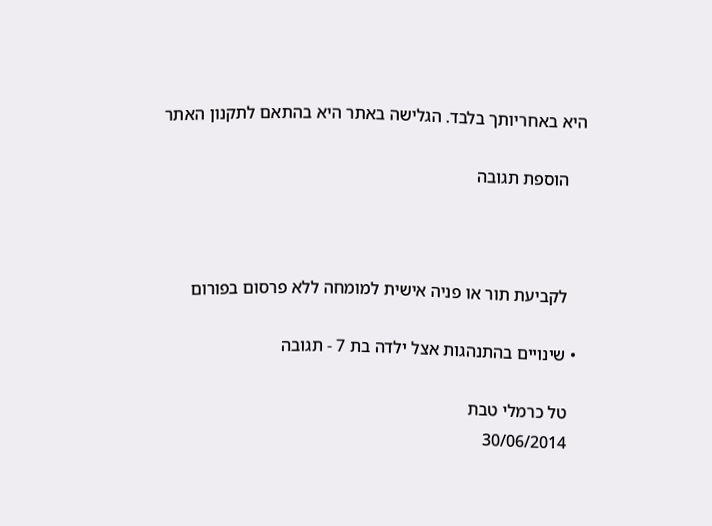היא באחריותך בלבד. הגלישה באתר היא בהתאם לתקנון האתר

    הוספת תגובה



    לקביעת תור או פניה אישית למומחה ללא פרסום בפורום

  • שינויים בהתנהגות אצל ילדה בת 7 - תגובה

    טל כרמלי טבת
    30/06/2014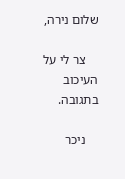שלום נירה,

    צר לי על העיכוב בתגובה.

    ניכר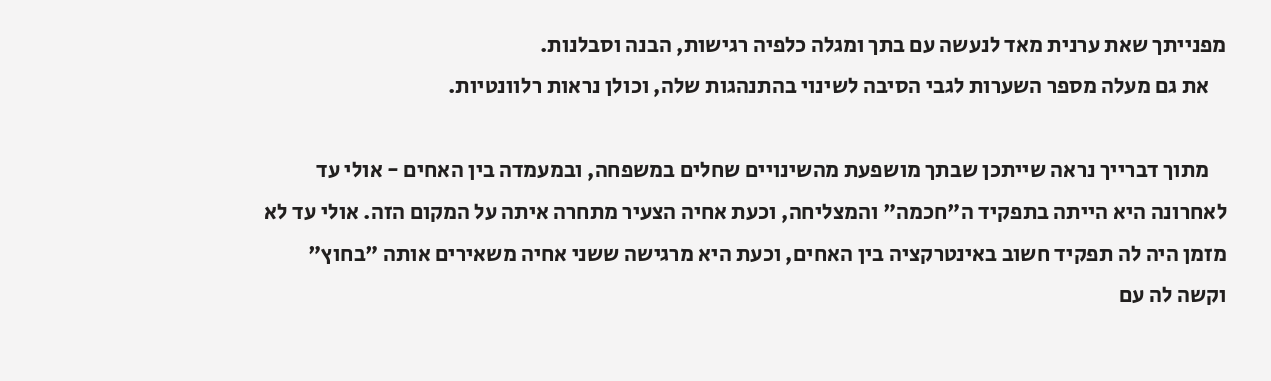מפנייתך שאת ערנית מאד לנעשה עם בתך ומגלה כלפיה רגישות, הבנה וסבלנות.
    את גם מעלה מספר השערות לגבי הסיבה לשינוי בהתנהגות שלה, וכולן נראות רלוונטיות.

    מתוך דברייך נראה שייתכן שבתך מושפעת מהשינויים שחלים במשפחה, ובמעמדה בין האחים - אולי עד לאחרונה היא הייתה בתפקיד ה"חכמה" והמצליחה, וכעת אחיה הצעיר מתחרה איתה על המקום הזה. אולי עד לא מזמן היה לה תפקיד חשוב באינטרקציה בין האחים, וכעת היא מרגישה ששני אחיה משאירים אותה "בחוץ" וקשה לה עם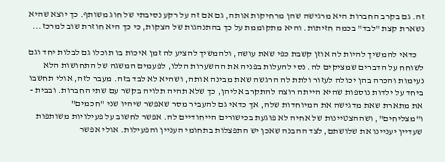זה. גם בקרב החברות היא מרגישה שהן מרחיקות אותה, גם אם זה על רקע נסיבתי של חוג משותף. כך יוצא שהיא נשארת קצת "לבד" בכמה חזיתות. והיא מתקוממת על כך בהתנהגות של הצקות, כי כך היא חוזרת שוב למרכז...

    כדאי להמשיך להיות לה אוזן קשבת כפי שאת עושה, ולהמשיך להציע לה זמן איכות בו תוכלו גם לבלות יחד וגם לשוחח על הדברים שמציקים לה. נסי להעלות בפניה את ההשערות הללו, לפעמים המשגה של התחושות הלא נעימות והכרה בהן יכולה לעזור ולתת לה הרגשה שאת מבינה אותה, ושהיא לא לבד בזה. מעבר לזה, אולי תחשבו ביחד על ילדות נוספות שהיא הייתה רוצה להתקרב אליהן, כך שלא תהיה תלויה בקשר עם שתי החברות. ובבית - את מתארת שאת מדגישה את המיוחדות שלה, אך כדאי גם להעביר מסר שאפשר שיהיו שני "חכמים" ו"מצליחים", ושההצטיינות של אחיה לא פוגעת בכישורים הייחודיים לה. אפשר לחשוב על פעילויות משותפות שעדיין יעניינו את שלושתם, לצד ההבנה שאכן יש התפצלות בתחומי העניין והפעילות. אולי אפשר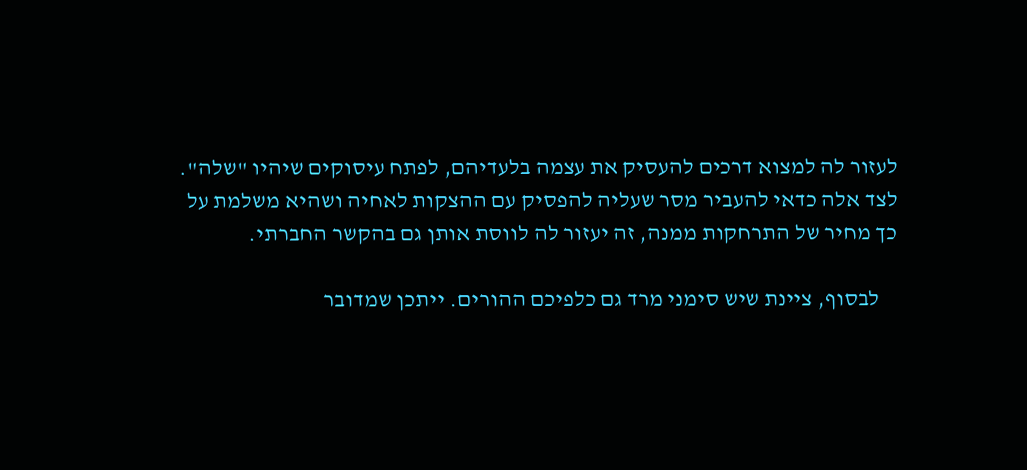לעזור לה למצוא דרכים להעסיק את עצמה בלעדיהם, לפתח עיסוקים שיהיו "שלה". לצד אלה כדאי להעביר מסר שעליה להפסיק עם ההצקות לאחיה ושהיא משלמת על כך מחיר של התרחקות ממנה, זה יעזור לה לווסת אותן גם בהקשר החברתי.

    לבסוף, ציינת שיש סימני מרד גם כלפיכם ההורים. ייתכן שמדובר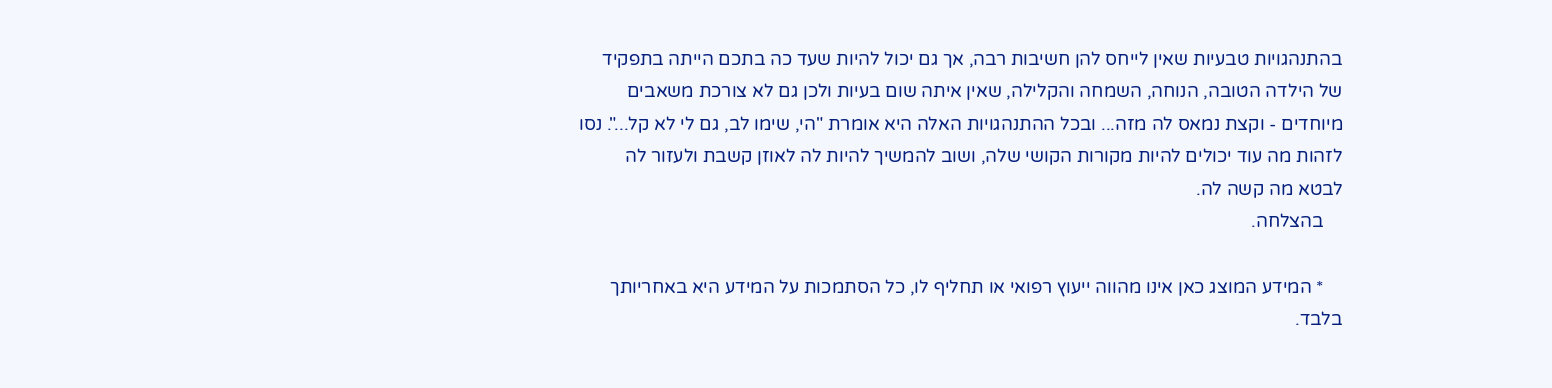בהתנהגויות טבעיות שאין לייחס להן חשיבות רבה, אך גם יכול להיות שעד כה בתכם הייתה בתפקיד של הילדה הטובה, הנוחה, השמחה והקלילה, שאין איתה שום בעיות ולכן גם לא צורכת משאבים מיוחדים - וקצת נמאס לה מזה... ובכל ההתנהגויות האלה היא אומרת "הי, שימו לב, גם לי לא קל...". נסו לזהות מה עוד יכולים להיות מקורות הקושי שלה, ושוב להמשיך להיות לה לאוזן קשבת ולעזור לה לבטא מה קשה לה.
    בהצלחה.

    * המידע המוצג כאן אינו מהווה ייעוץ רפואי או תחליף לו, כל הסתמכות על המידע היא באחריותך בלבד.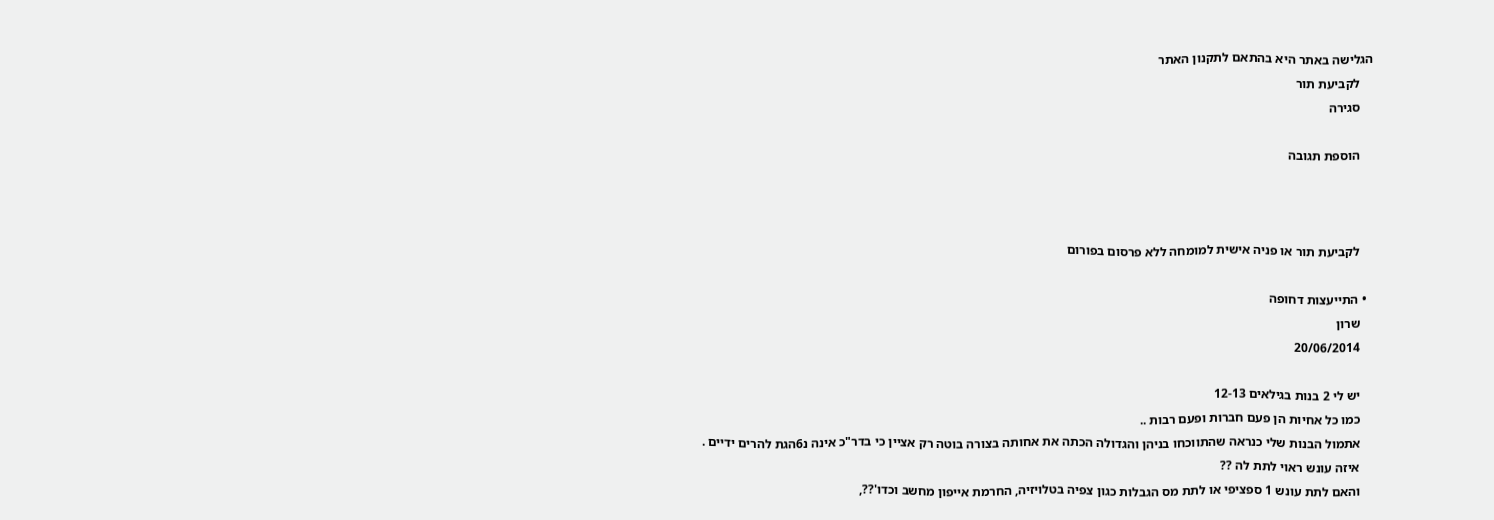הגלישה באתר היא בהתאם לתקנון האתר
    לקביעת תור
    סגירה

    הוספת תגובה



    לקביעת תור או פניה אישית למומחה ללא פרסום בפורום

  • התייעצות דחופה
    שרון
    20/06/2014

    יש לי 2 בנות בגילאים 12-13
    כמו כל אחיות הן פעם חברות ופעם רבות ..
    אתמול הבנות שלי כנראה שהתווכחו בניהן והגדולה הכתה את אחותה בצורה בוטה רק אציין כי בדר"כ אינה נ6הגת להרים ידיים .
    איזה עונש ראוי לתת לה ??
    והאם לתת עונש 1 ספציפי או לתת מס הגבלות כגון צפיה בטלויזיה, החרמת אייפון מחשב וכדו'??,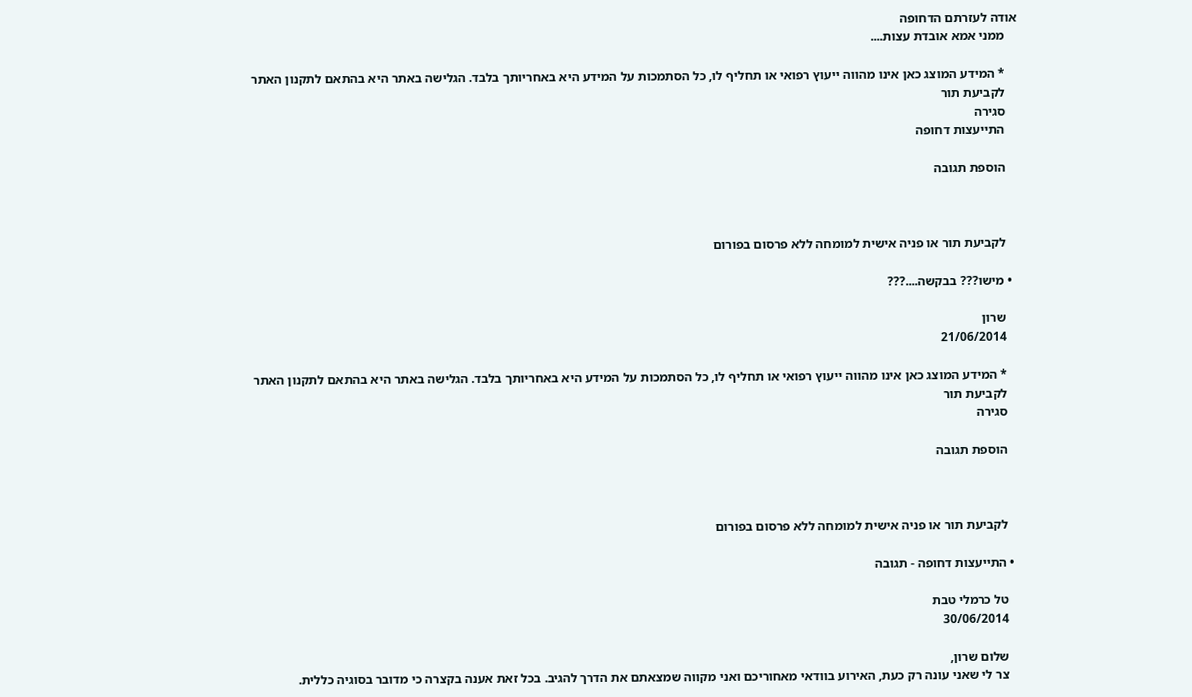אודה לעזרתם הדחופה
    ממני אמא אובדת עצות....

    * המידע המוצג כאן אינו מהווה ייעוץ רפואי או תחליף לו, כל הסתמכות על המידע היא באחריותך בלבד. הגלישה באתר היא בהתאם לתקנון האתר
    לקביעת תור
    סגירה
    התייעצות דחופה

    הוספת תגובה



    לקביעת תור או פניה אישית למומחה ללא פרסום בפורום

  • מישו??? בבקשה....???

    שרון
    21/06/2014

    * המידע המוצג כאן אינו מהווה ייעוץ רפואי או תחליף לו, כל הסתמכות על המידע היא באחריותך בלבד. הגלישה באתר היא בהתאם לתקנון האתר
    לקביעת תור
    סגירה

    הוספת תגובה



    לקביעת תור או פניה אישית למומחה ללא פרסום בפורום

  • התייעצות דחופה - תגובה

    טל כרמלי טבת
    30/06/2014

    שלום שרון,
    צר לי שאני עונה רק כעת, האירוע בוודאי מאחוריכם ואני מקווה שמצאתם את הדרך להגיב. בכל זאת אענה בקצרה כי מדובר בסוגיה כללית.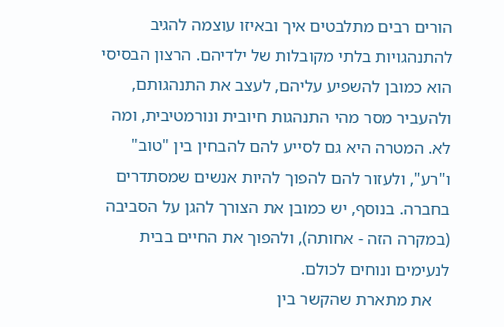הורים רבים מתלבטים איך ובאיזו עוצמה להגיב להתנהגויות בלתי מקובלות של ילדיהם. הרצון הבסיסי הוא כמובן להשפיע עליהם, לעצב את התנהגותם, ולהעביר מסר מהי התנהגות חיובית ונורמטיבית, ומה לא. המטרה היא גם לסייע להם להבחין בין "טוב" ו"רע", ולעזור להם להפוך להיות אנשים שמסתדרים בחברה. בנוסף, יש כמובן את הצורך להגן על הסביבה (במקרה הזה - אחותה), ולהפוך את החיים בבית לנעימים ונוחים לכולם.
    את מתארת שהקשר בין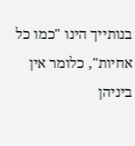בנותייך הינו "כמו כל אחיות", כלומר אין ביניהן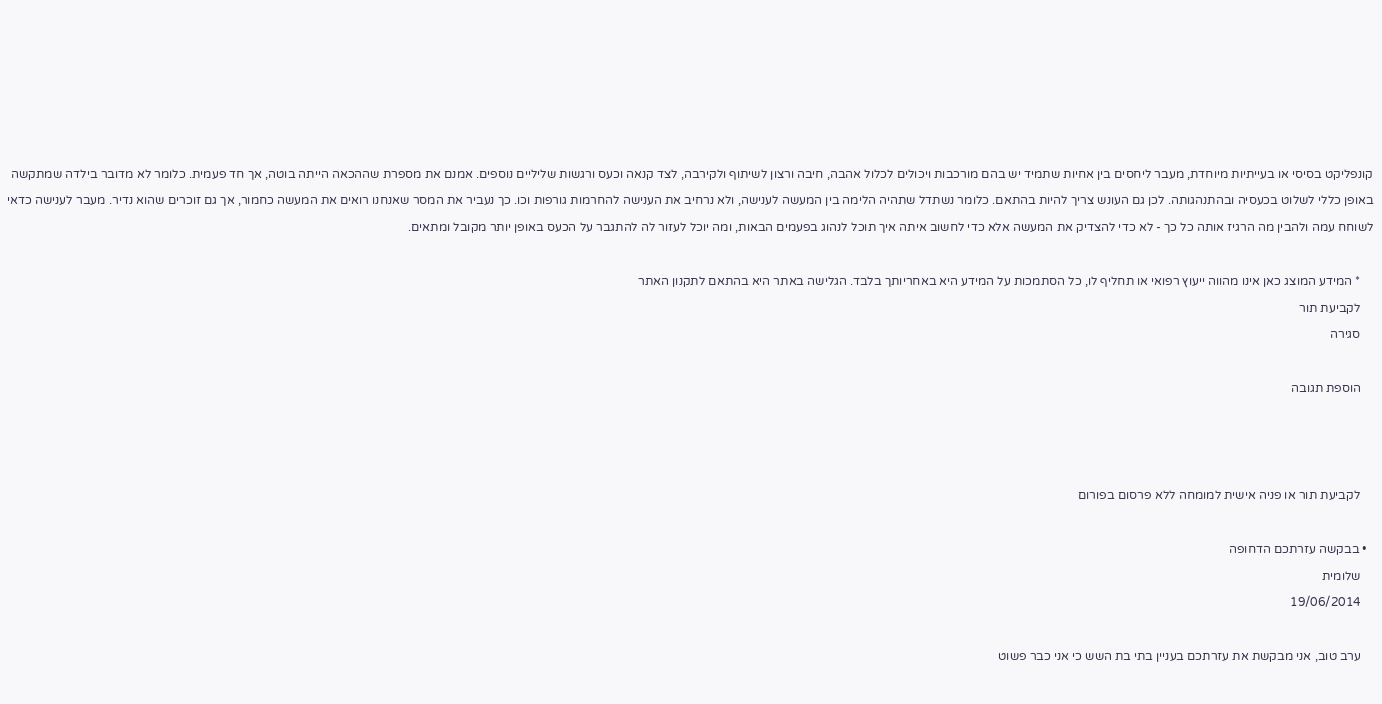קונפליקט בסיסי או בעייתיות מיוחדת, מעבר ליחסים בין אחיות שתמיד יש בהם מורכבות ויכולים לכלול אהבה, חיבה ורצון לשיתוף ולקירבה, לצד קנאה וכעס ורגשות שליליים נוספים. אמנם את מספרת שההכאה הייתה בוטה, אך חד פעמית. כלומר לא מדובר בילדה שמתקשה באופן כללי לשלוט בכעסיה ובהתנהגותה. לכן גם העונש צריך להיות בהתאם. כלומר נשתדל שתהיה הלימה בין המעשה לענישה, ולא נרחיב את הענישה להחרמות גורפות וכו. כך נעביר את המסר שאנחנו רואים את המעשה כחמור, אך גם זוכרים שהוא נדיר. מעבר לענישה כדאי לשוחח עמה ולהבין מה הרגיז אותה כל כך - לא כדי להצדיק את המעשה אלא כדי לחשוב איתה איך תוכל לנהוג בפעמים הבאות, ומה יוכל לעזור לה להתגבר על הכעס באופן יותר מקובל ומתאים.

    * המידע המוצג כאן אינו מהווה ייעוץ רפואי או תחליף לו, כל הסתמכות על המידע היא באחריותך בלבד. הגלישה באתר היא בהתאם לתקנון האתר
    לקביעת תור
    סגירה

    הוספת תגובה



    לקביעת תור או פניה אישית למומחה ללא פרסום בפורום

  • בבקשה עזרתכם הדחופה
    שלומית
    19/06/2014

    ערב טוב, אני מבקשת את עזרתכם בעניין בתי בת השש כי אני כבר פשוט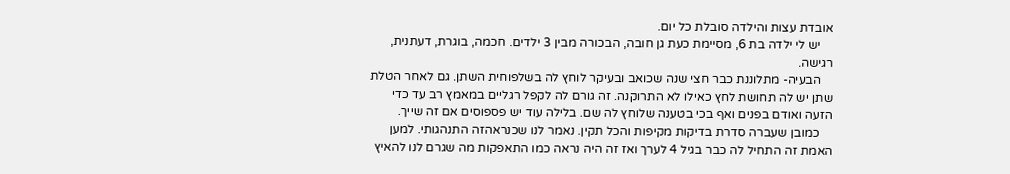אובדת עצות והילדה סובלת כל יום.
    יש לי ילדה בת 6, מסיימת כעת גן חובה, הבכורה מבין 3 ילדים. חכמה, בוגרת, דעתנית, רגישה.
    הבעיה- מתלוננת כבר חצי שנה שכואב ובעיקר לוחץ לה בשלפוחית השתן. גם לאחר הטלת שתן יש לה תחושת לחץ כאילו לא התרוקנה. זה גורם לה לקפל רגליים במאמץ רב עד כדי הזעה ואודם בפנים ואף בכי בטענה שלוחץ לה שם. בלילה עוד יש פספוסים אם זה שייך.
    כמובן שעברה סדרת בדיקות מקיפות והכל תקין. נאמר לנו שכנראהזה התנהגותי. למען האמת זה התחיל לה כבר בגיל 4 לערך ואז זה היה נראה כמו התאפקות מה שגרם לנו להאיץ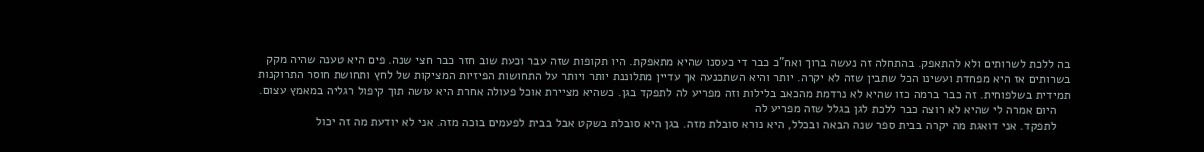בה ללכת לשרותים ולא להתאפק. בהתחלה זה נעשה ברוך ואח"כ כבר די כעסנו שהיא מתאפקת. היו תקופות שזה עבר וכעת שוב חזר כבר חצי שנה. פים היא טענה שהיה מקק בשרותים אז היא מפחדת ועשינו הכל שתבין שזה לא יקרה. יותר והיא השתכנעה אך עדיין מתלוננת יותר ויותר על התחושות הפיזיות המציקות של לחץ ותחושת חוסר התרוקנות תמידית בשלפוחית. זה כבר ברמה כזו שהיא לא נרדמת מהכאב בלילות וזה מפריע לה לתפקד בגן. כשהיא מציירת אוכל פעולה אחרת היא עושה תוך קיפול רגליה במאמץ עצום.
    היום אמרה לי שהיא לא רוצה כבר ללכת לגן בגלל שזה מפריע לה
    לתפקד. אני דואגת מה יקרה בבית ספר שנה הבאה ובכלל, היא נורא סובלת מזה. בגן היא סובלת בשקט אבל בבית לפעמים בוכה מזה. אני לא יודעת מה זה יכול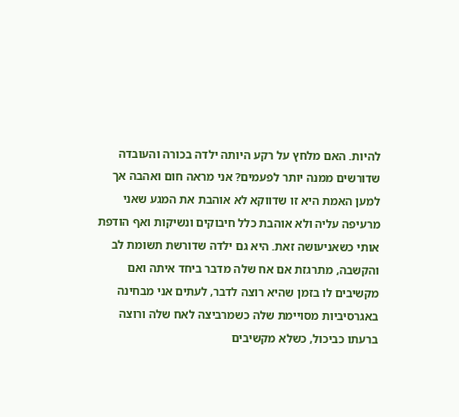להיות. האם מלחץ על רקע היותה ילדה בכורה והעובדה שדורשים ממנה יותר לפעמים? אני מראה חום ואהבה אך למען האמת היא זו שדווקא לא אוהבת את המגע שאני מרעיפה עליה ולא אוהבת כלל חיבוקים ונשיקות ואף הודפת אותי כשאניעושה זאת. היא גם ילדה שדורשת תשומת לב והקשבה, מתרגזת אם אח שלה מדבר ביחד איתה ואם מקשיבים לו בזמן שהיא רוצה לדבר, לעתים אני מבחינה באגרסיביות מסויימת שלה כשמרביצה לאח שלה ורוצה ברעתו כביכול, כשלא מקשיבים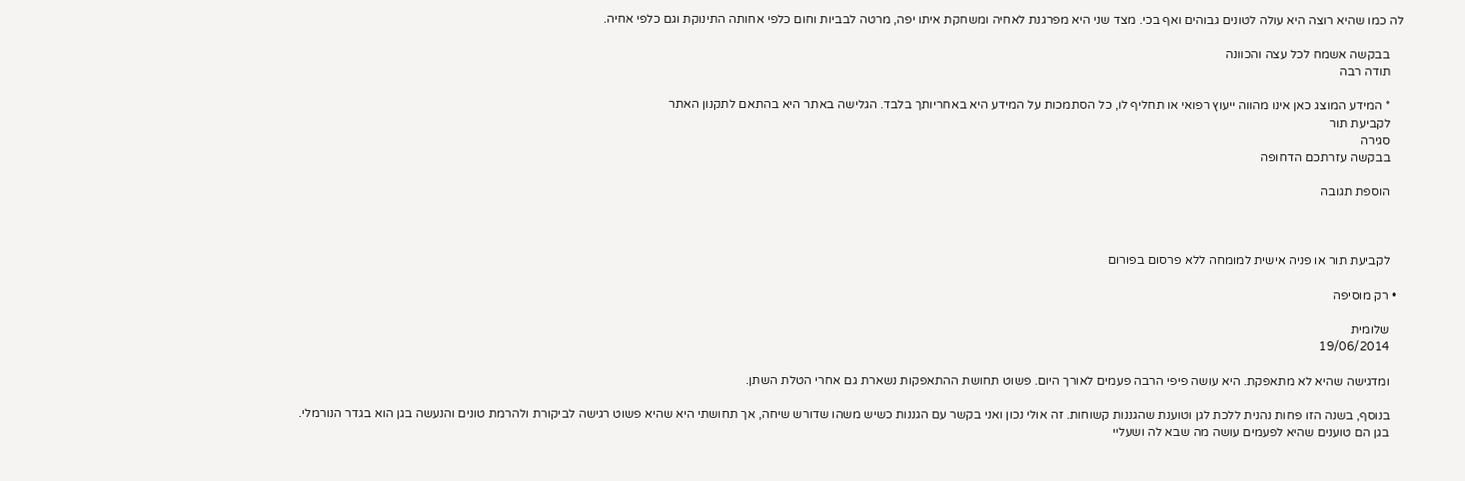לה כמו שהיא רוצה היא עולה לטונים גבוהים ואף בכי. מצד שני היא מפרגנת לאחיה ומשחקת איתו יפה, מרטה לבביות וחום כלפי אחותה התינוקת וגם כלפי אחיה.

    בבקשה אשמח לכל עצה והכוונה
    תודה רבה

    * המידע המוצג כאן אינו מהווה ייעוץ רפואי או תחליף לו, כל הסתמכות על המידע היא באחריותך בלבד. הגלישה באתר היא בהתאם לתקנון האתר
    לקביעת תור
    סגירה
    בבקשה עזרתכם הדחופה

    הוספת תגובה



    לקביעת תור או פניה אישית למומחה ללא פרסום בפורום

  • רק מוסיפה

    שלומית
    19/06/2014

    ומדגישה שהיא לא מתאפקת. היא עושה פיפי הרבה פעמים לאורך היום. פשוט תחושת ההתאפקות נשארת גם אחרי הטלת השתן.

    בנוסף, בשנה הזו פחות נהנית ללכת לגן וטוענת שהגננות קשוחות. זה אולי נכון ואני בקשר עם הגננות כשיש משהו שדורש שיחה, אך תחושתי היא שהיא פשוט רגישה לביקורת ולהרמת טונים והנעשה בגן הוא בגדר הנורמלי.
    בגן הם טוענים שהיא לפעמים עושה מה שבא לה ושעליי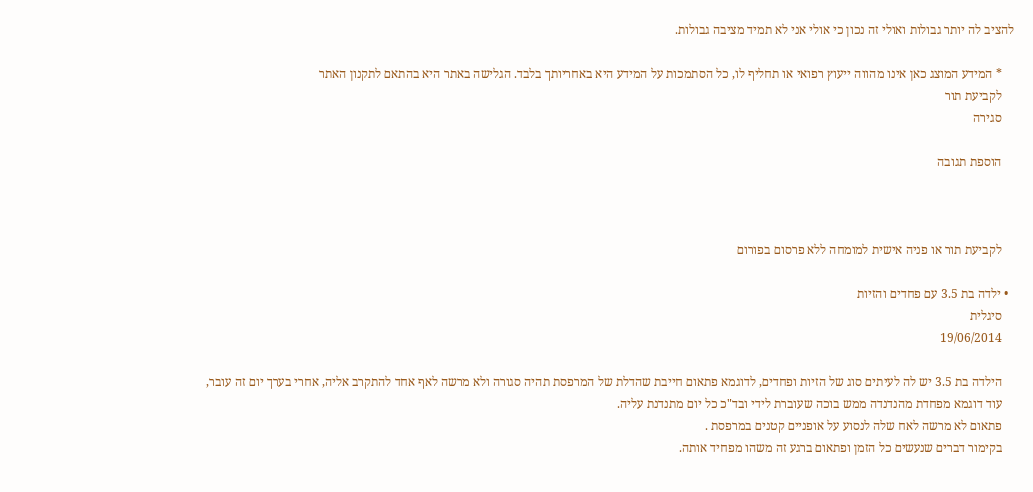להציב לה יותר גבולות ואולי זה נכון כי אולי אני לא תמיד מציבה גבולות.

    * המידע המוצג כאן אינו מהווה ייעוץ רפואי או תחליף לו, כל הסתמכות על המידע היא באחריותך בלבד. הגלישה באתר היא בהתאם לתקנון האתר
    לקביעת תור
    סגירה

    הוספת תגובה



    לקביעת תור או פניה אישית למומחה ללא פרסום בפורום

  • ילדה בת 3.5 עם פחדים והזיות
    סיגלית
    19/06/2014

    הילדה בת 3.5 יש לה לעיתים סוג של הזיות ופחדים, לדוגמא פתאום חייבת שהדלת של המרפסת תהיה סגורה ולא מרשה לאף אחד להתקרב אליה, אחרי בערך יום זה עובר,
    עוד דוגמא מפחדת מהנדנדה ממש בוכה שעוברת לידי ובד"כ כל יום מתנדנת עליה.
    פתאום לא מרשה לאח שלה לנסוע על אופניים קטנים במרפסת .
    בקימור דברים שנעשים כל הזמן ופתאום ברגע זה משהו מפחיד אותה.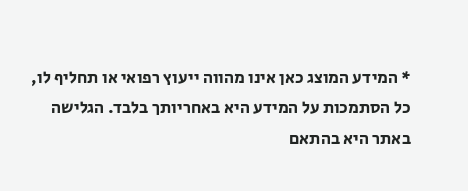* המידע המוצג כאן אינו מהווה ייעוץ רפואי או תחליף לו, כל הסתמכות על המידע היא באחריותך בלבד. הגלישה באתר היא בהתאם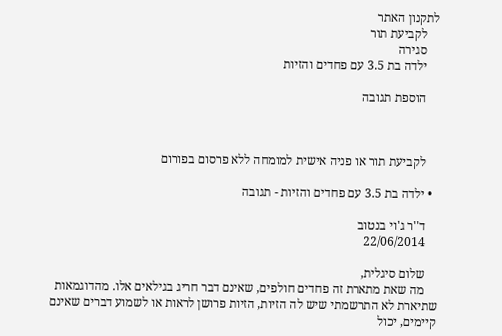לתקנון האתר
    לקביעת תור
    סגירה
    ילדה בת 3.5 עם פחדים והזיות

    הוספת תגובה



    לקביעת תור או פניה אישית למומחה ללא פרסום בפורום

  • ילדה בת 3.5 עם פחדים והזיות - תגובה

    ד''ר ג'וי בנטוב
    22/06/2014

    שלום סיגלית,
    מה שאת מתארת זה פחדים חולפים, שאינם דבר חריג בגילאים אלו. מהדוגמאות שתיארת לא התרשמתי שיש לה הזיות, הזיות פרושן לראות או לשמוע דברים שאינם קיימים, יכול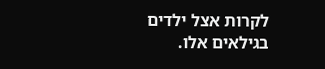לקרות אצל ילדים בגילאים אלו.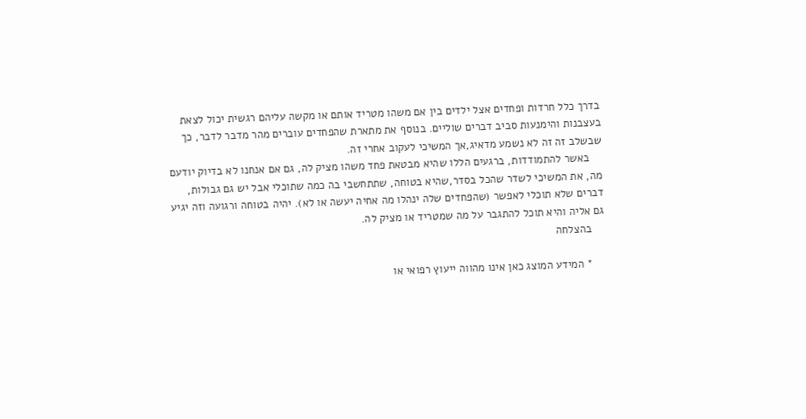בדרך כלל חרדות ופחדים אצל ילדים בין אם משהו מטריד אותם או מקשה עליהם רגשית יכול לצאת בעצבנות והימנעות סביב דברים שוליים. בנוסף את מתארת שהפחדים עוברים מהר מדבר לדבר, כך שבשלב זה זה לא נשמע מדאיג,אך המשיכי לעקוב אחרי זה.
    באשר להתמודדות, ברגעים הללו שהיא מבטאת פחד משהו מציק לה, גם אם אנחנו לא בדיוק יודעם מה, את המשיכי לשדר שהכל בסדר,שהיא בטוחה, שתתחשבי בה כמה שתוכלי אבל יש גם גבולות, דברים שלא תוכלי לאפשר (שהפחדים שלה ינהלו מה אחיה יעשה או לא). יהיה בטוחה ורגועה וזה יגיע גם אליה והיא תוכל להתגבר על מה שמטריד או מציק לה.
    בהצלחה

    * המידע המוצג כאן אינו מהווה ייעוץ רפואי או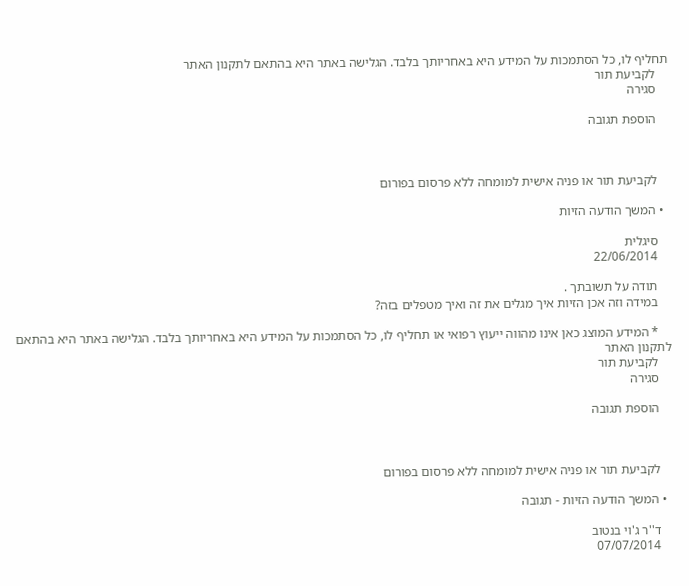תחליף לו, כל הסתמכות על המידע היא באחריותך בלבד. הגלישה באתר היא בהתאם לתקנון האתר
    לקביעת תור
    סגירה

    הוספת תגובה



    לקביעת תור או פניה אישית למומחה ללא פרסום בפורום

  • המשך הודעה הזיות

    סיגלית
    22/06/2014

    תודה על תשובתך .
    במידה וזה אכן הזיות איך מגלים את זה ואיך מטפלים בזה?

    * המידע המוצג כאן אינו מהווה ייעוץ רפואי או תחליף לו, כל הסתמכות על המידע היא באחריותך בלבד. הגלישה באתר היא בהתאם לתקנון האתר
    לקביעת תור
    סגירה

    הוספת תגובה



    לקביעת תור או פניה אישית למומחה ללא פרסום בפורום

  • המשך הודעה הזיות - תגובה

    ד''ר ג'וי בנטוב
    07/07/2014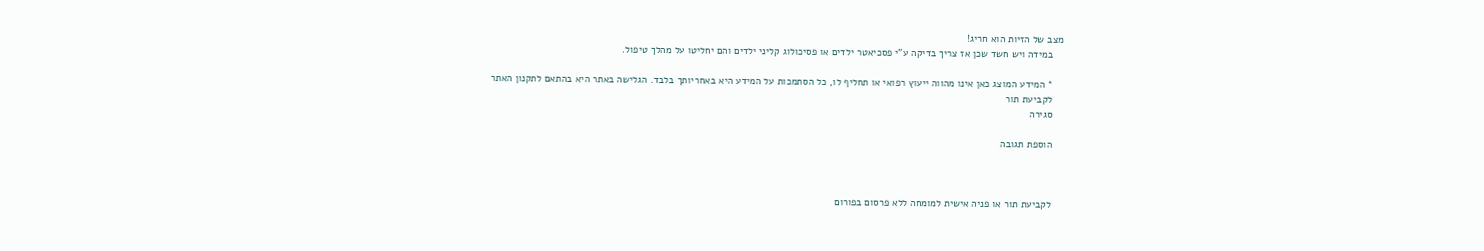מצב של הזיות הוא חריג!
    במידה ויש חשד שכן אז צריך בדיקה ע"י פסכיאטר ילדים או פסיכולוג קליני ילדים והם יחליטו על מהלך טיפול.

    * המידע המוצג כאן אינו מהווה ייעוץ רפואי או תחליף לו, כל הסתמכות על המידע היא באחריותך בלבד. הגלישה באתר היא בהתאם לתקנון האתר
    לקביעת תור
    סגירה

    הוספת תגובה



    לקביעת תור או פניה אישית למומחה ללא פרסום בפורום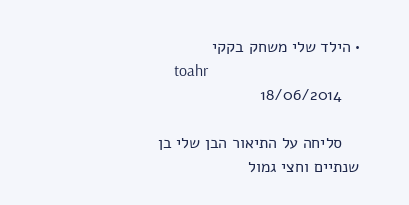• הילד שלי משחק בקקי
    toahr
    18/06/2014

    סליחה על התיאור הבן שלי בן שנתיים וחצי גמול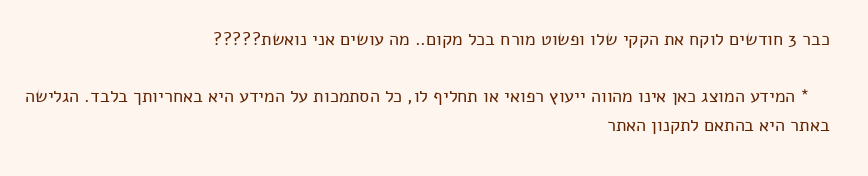כבר 3 חודשים לוקח את הקקי שלו ופשוט מורח בכל מקום.. מה עושים אני נואשת?????

    * המידע המוצג כאן אינו מהווה ייעוץ רפואי או תחליף לו, כל הסתמכות על המידע היא באחריותך בלבד. הגלישה באתר היא בהתאם לתקנון האתר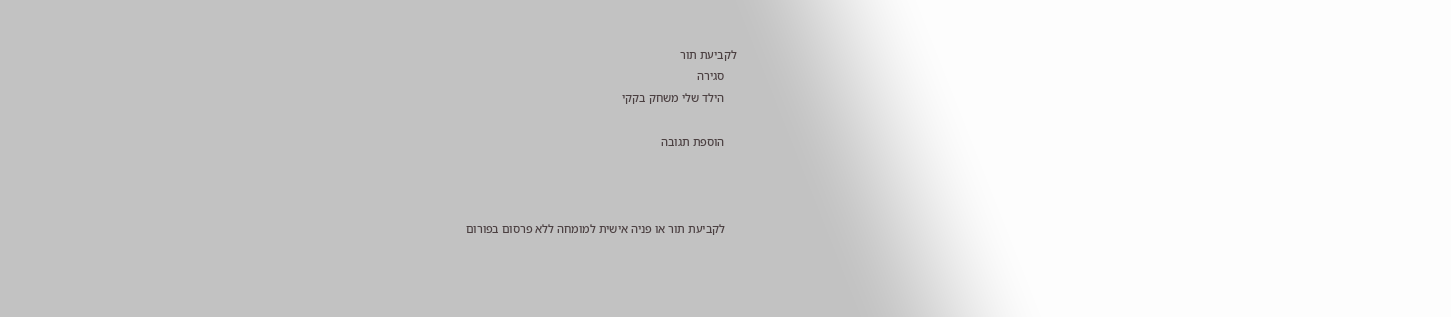לקביעת תור
    סגירה
    הילד שלי משחק בקקי

    הוספת תגובה



    לקביעת תור או פניה אישית למומחה ללא פרסום בפורום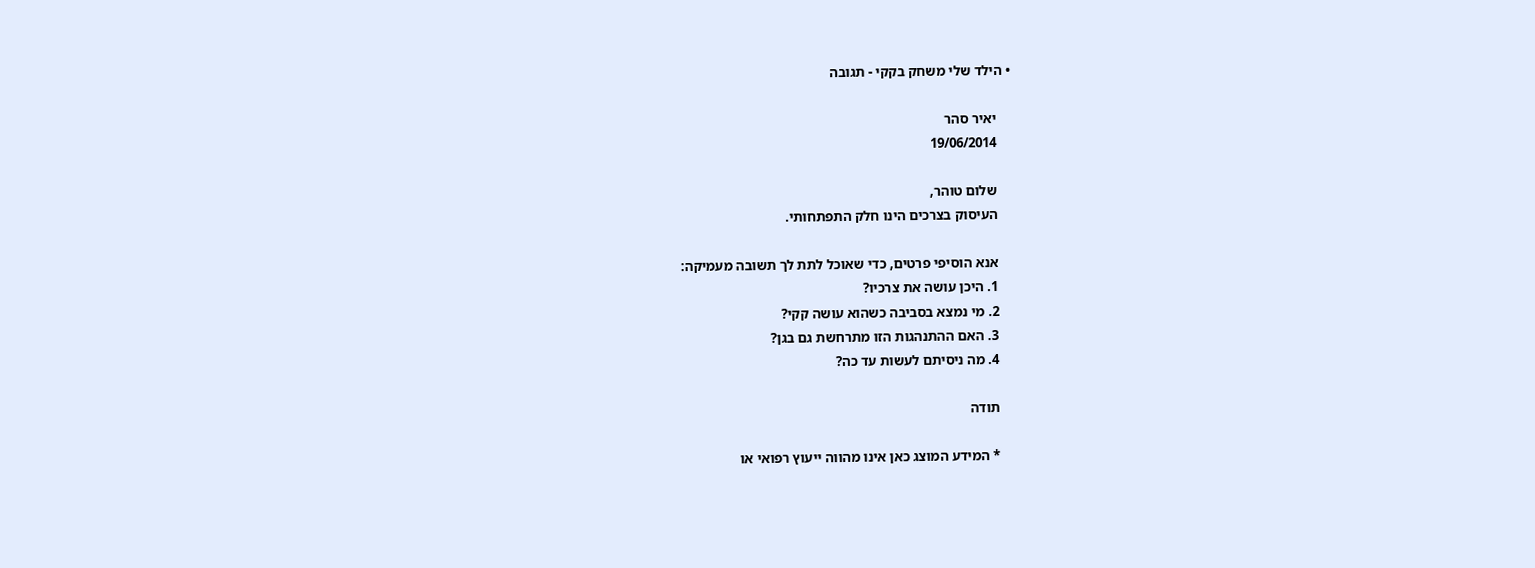• הילד שלי משחק בקקי - תגובה

    יאיר סהר
    19/06/2014

    שלום טוהר,
    העיסוק בצרכים הינו חלק התפתחותי.

    אנא הוסיפי פרטים, כדי שאוכל לתת לך תשובה מעמיקה:
    1. היכן עושה את צרכיו?
    2. מי נמצא בסביבה כשהוא עושה קקי?
    3. האם ההתנהגות הזו מתרחשת גם בגן?
    4. מה ניסיתם לעשות עד כה?

    תודה

    * המידע המוצג כאן אינו מהווה ייעוץ רפואי או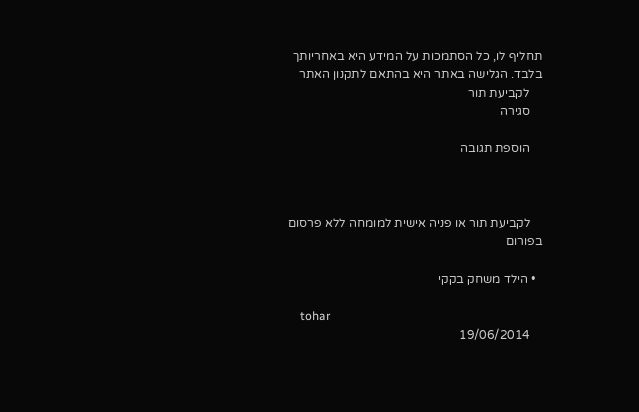תחליף לו, כל הסתמכות על המידע היא באחריותך בלבד. הגלישה באתר היא בהתאם לתקנון האתר
    לקביעת תור
    סגירה

    הוספת תגובה



    לקביעת תור או פניה אישית למומחה ללא פרסום בפורום

  • הילד משחק בקקי

    tohar
    19/06/2014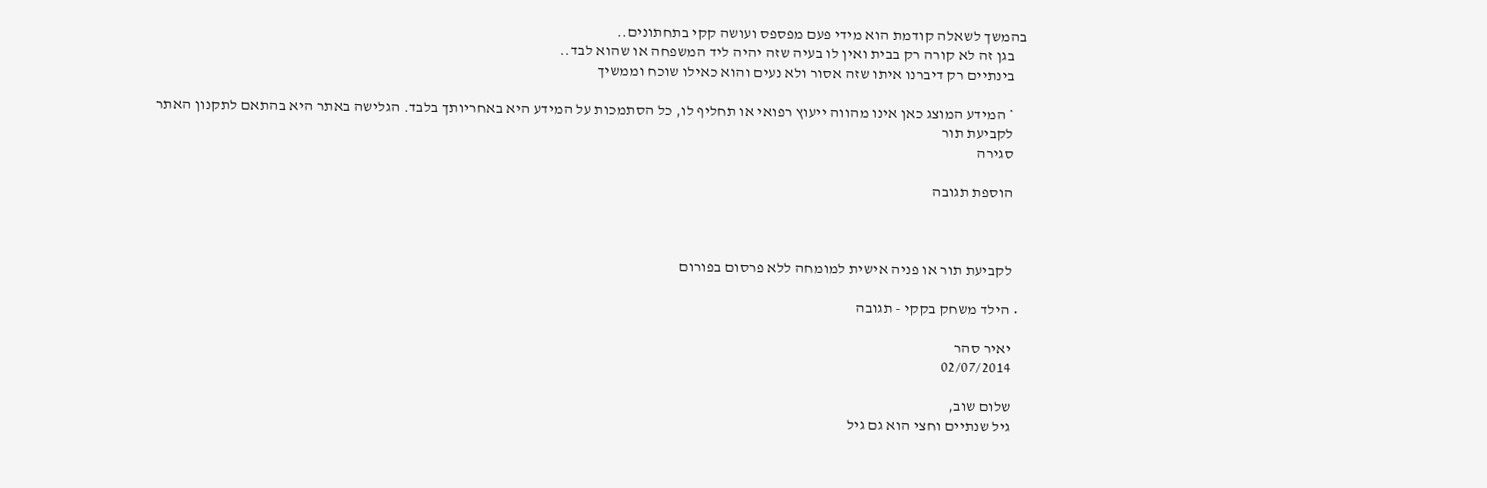בהמשך לשאלה קודמת הוא מידי פעם מפספס ועושה קקי בתחתונים..
    בגן זה לא קורה רק בבית ואין לו בעיה שזה יהיה ליד המשפחה או שהוא לבד..
    בינתיים רק דיברנו איתו שזה אסור ולא נעים והוא כאילו שוכח וממשיך

    * המידע המוצג כאן אינו מהווה ייעוץ רפואי או תחליף לו, כל הסתמכות על המידע היא באחריותך בלבד. הגלישה באתר היא בהתאם לתקנון האתר
    לקביעת תור
    סגירה

    הוספת תגובה



    לקביעת תור או פניה אישית למומחה ללא פרסום בפורום

  • הילד משחק בקקי - תגובה

    יאיר סהר
    02/07/2014

    שלום שוב,
    גיל שנתיים וחצי הוא גם גיל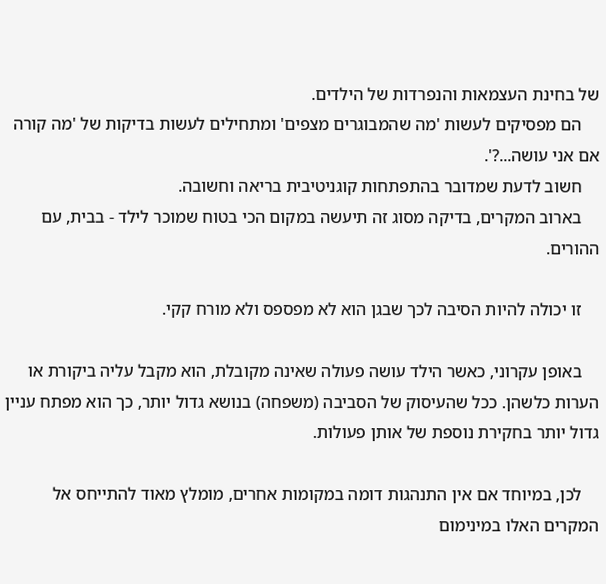של בחינת העצמאות והנפרדות של הילדים.
    הם מפסיקים לעשות 'מה שהמבוגרים מצפים' ומתחילים לעשות בדיקות של 'מה קורה אם אני עושה...?'.
    חשוב לדעת שמדובר בהתפתחות קוגניטיבית בריאה וחשובה.
    בארוב המקרים, בדיקה מסוג זה תיעשה במקום הכי בטוח שמוכר לילד - בבית, עם ההורים.

    זו יכולה להיות הסיבה לכך שבגן הוא לא מפספס ולא מורח קקי.

    באופן עקרוני, כאשר הילד עושה פעולה שאינה מקובלת, הוא מקבל עליה ביקורת או הערות כלשהן. ככל שהעיסוק של הסביבה (משפחה) בנושא גדול יותר, כך הוא מפתח עניין גדול יותר בחקירת נוספת של אותן פעולות.

    לכן, במיוחד אם אין התנהגות דומה במקומות אחרים, מומלץ מאוד להתייחס אל המקרים האלו במינימום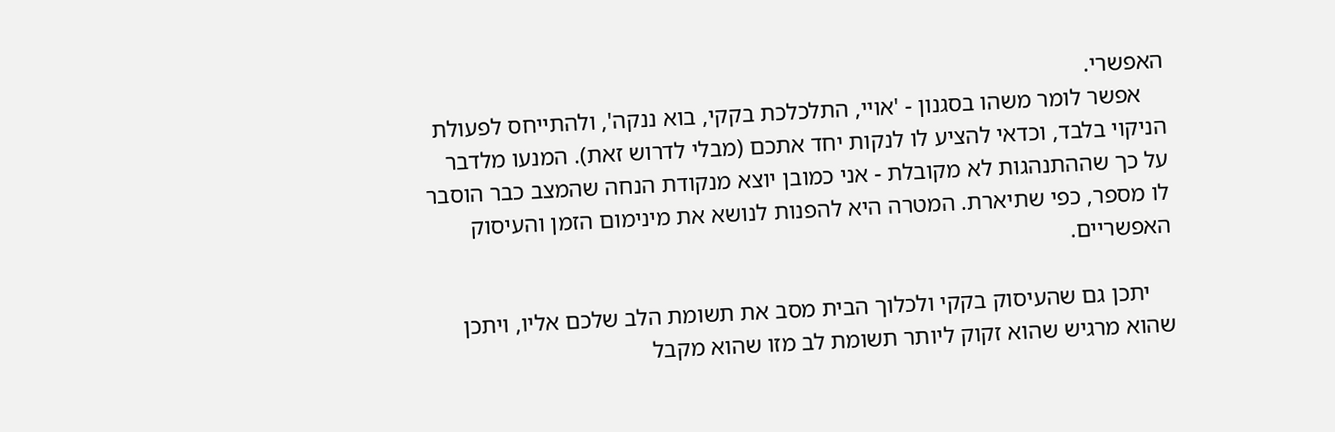האפשרי.
    אפשר לומר משהו בסגנון - 'אויי, התלכלכת בקקי, בוא ננקה', ולהתייחס לפעולת הניקוי בלבד, וכדאי להציע לו לנקות יחד אתכם (מבלי לדרוש זאת). המנעו מלדבר על כך שההתנהגות לא מקובלת - אני כמובן יוצא מנקודת הנחה שהמצב כבר הוסבר לו מספר, כפי שתיארת. המטרה היא להפנות לנושא את מינימום הזמן והעיסוק האפשריים.

    יתכן גם שהעיסוק בקקי ולכלוך הבית מסב את תשומת הלב שלכם אליו, ויתכן שהוא מרגיש שהוא זקוק ליותר תשומת לב מזו שהוא מקבל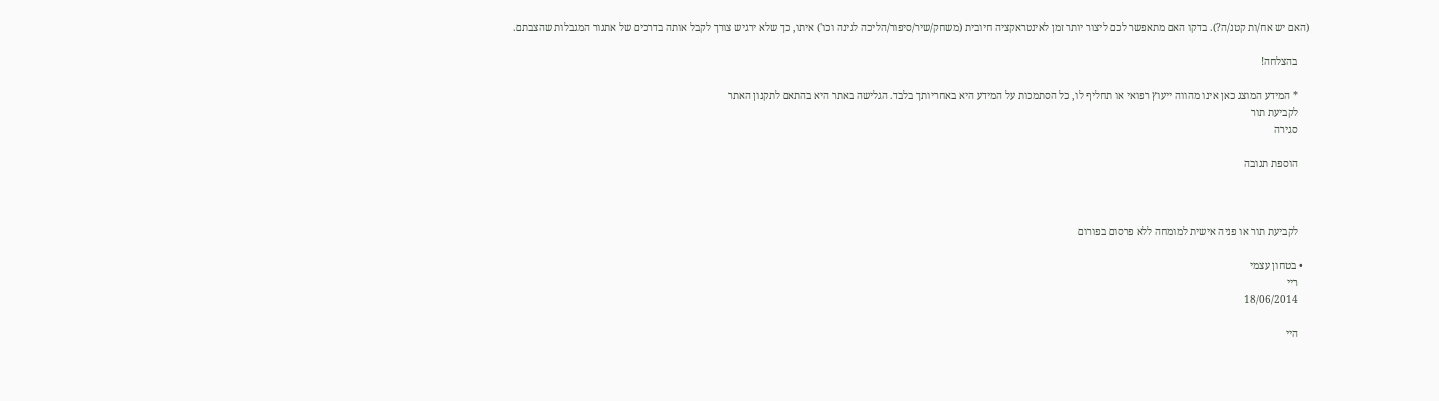(האם יש אח/ות קטנ/ה?). בדקו האם מתאפשר לכם ליצור יותר זמן לאינטראקציה חיובית (משחק/שיר/סיפור/הליכה לגינה וכו') איתו, כך שלא ירגיש צורך לקבל אותה בדרכים של אתגור המגבלות שהצבתם.

    בהצלחה!

    * המידע המוצג כאן אינו מהווה ייעוץ רפואי או תחליף לו, כל הסתמכות על המידע היא באחריותך בלבד. הגלישה באתר היא בהתאם לתקנון האתר
    לקביעת תור
    סגירה

    הוספת תגובה



    לקביעת תור או פניה אישית למומחה ללא פרסום בפורום

  • בטחון עצמי
    ריי
    18/06/2014

    היי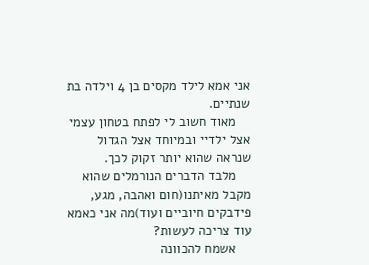אני אמא לילד מקסים בן 4 וילדה בת שנתיים.
    מאוד חשוב לי לפתח בטחון עצמי אצל ילדיי ובמיוחד אצל הגדול שנראה שהוא יותר זקוק לכך.
    מלבד הדברים הנורמלים שהוא מקבל מאיתנו(חום ואהבה, מגע, פידבקים חיוביים ועוד)מה אני כאמא עוד צריכה לעשות?
    אשמח להכוונה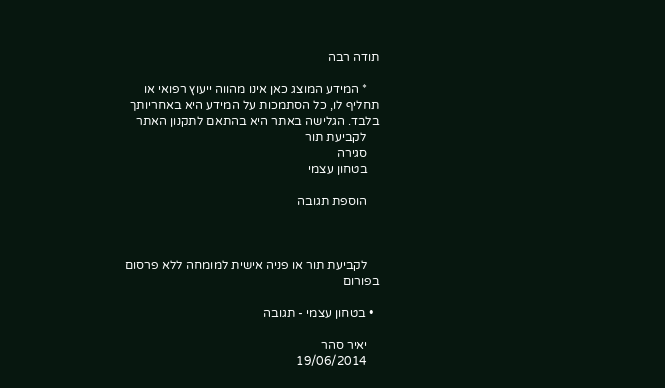תודה רבה

    * המידע המוצג כאן אינו מהווה ייעוץ רפואי או תחליף לו, כל הסתמכות על המידע היא באחריותך בלבד. הגלישה באתר היא בהתאם לתקנון האתר
    לקביעת תור
    סגירה
    בטחון עצמי

    הוספת תגובה



    לקביעת תור או פניה אישית למומחה ללא פרסום בפורום

  • בטחון עצמי - תגובה

    יאיר סהר
    19/06/2014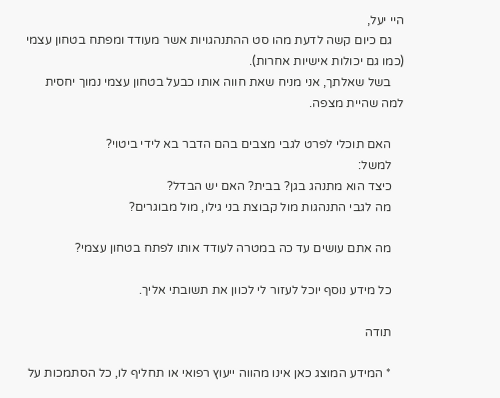היי יעל,
    גם כיום קשה לדעת מהו סט ההתנהגויות אשר מעודד ומפתח בטחון עצמי (כמו גם יכולות אישיות אחרות).
    בשל שאלתך, אני מניח שאת חווה אותו כבעל בטחון עצמי נמוך יחסית למה שהיית מצפה.

    האם תוכלי לפרט לגבי מצבים בהם הדבר בא לידי ביטוי?
    למשל:
    כיצד הוא מתנהג בגן? בבית? האם יש הבדל?
    מה לגבי התנהגות מול קבוצת בני גילו, מול מבוגרים?

    מה אתם עושים עד כה במטרה לעודד אותו לפתח בטחון עצמי?

    כל מידע נוסף יוכל לעזור לי לכוון את תשובתי אליך.

    תודה

    * המידע המוצג כאן אינו מהווה ייעוץ רפואי או תחליף לו, כל הסתמכות על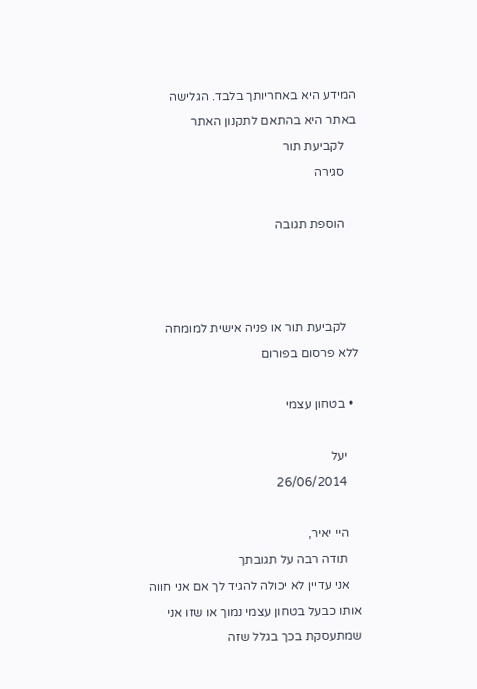המידע היא באחריותך בלבד. הגלישה באתר היא בהתאם לתקנון האתר
    לקביעת תור
    סגירה

    הוספת תגובה



    לקביעת תור או פניה אישית למומחה ללא פרסום בפורום

  • בטחון עצמי

    יעל
    26/06/2014

    היי יאיר,
    תודה רבה על תגובתך
    אני עדיין לא יכולה להגיד לך אם אני חווה אותו כבעל בטחון עצמי נמוך או שזו אני שמתעסקת בכך בגלל שזה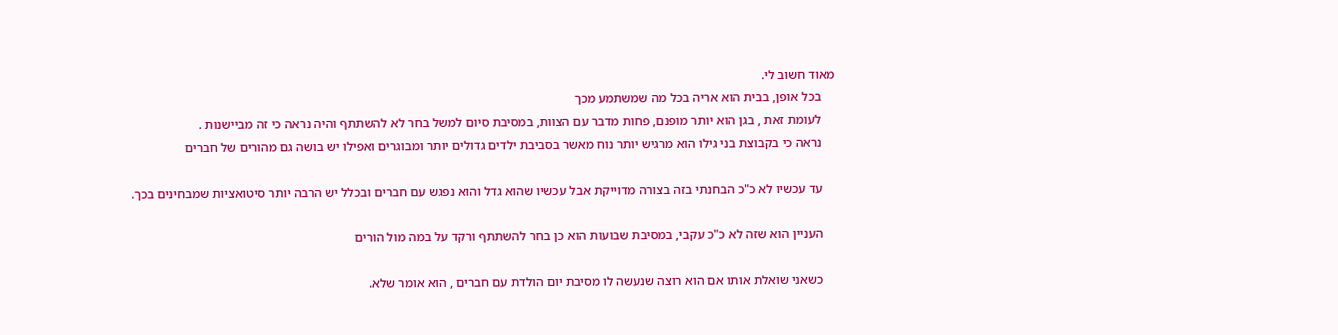מאוד חשוב לי.
    בכל אופן, בבית הוא אריה בכל מה שמשתמע מכך
    לעומת זאת , בגן הוא יותר מופנם, פחות מדבר עם הצוות, במסיבת סיום למשל בחר לא להשתתף והיה נראה כי זה מביישנות .
    נראה כי בקבוצת בני גילו הוא מרגיש יותר נוח מאשר בסביבת ילדים גדולים יותר ומבוגרים ואפילו יש בושה גם מהורים של חברים

    עד עכשיו לא כ"כ הבחנתי בזה בצורה מדוייקת אבל עכשיו שהוא גדל והוא נפגש עם חברים ובכלל יש הרבה יותר סיטואציות שמבחינים בכך.

    העניין הוא שזה לא כ"כ עקבי, במסיבת שבועות הוא כן בחר להשתתף ורקד על במה מול הורים

    כשאני שואלת אותו אם הוא רוצה שנעשה לו מסיבת יום הולדת עם חברים , הוא אומר שלא.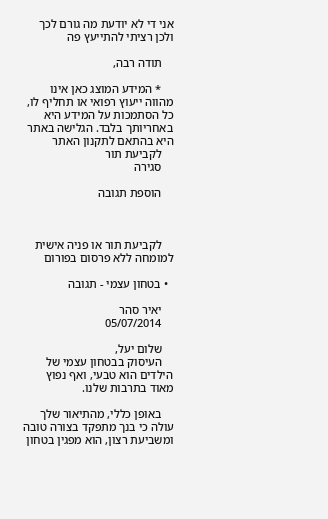אני די לא יודעת מה גורם לכך ולכן רציתי להתייעץ פה

    תודה רבה,

    * המידע המוצג כאן אינו מהווה ייעוץ רפואי או תחליף לו, כל הסתמכות על המידע היא באחריותך בלבד. הגלישה באתר היא בהתאם לתקנון האתר
    לקביעת תור
    סגירה

    הוספת תגובה



    לקביעת תור או פניה אישית למומחה ללא פרסום בפורום

  • בטחון עצמי - תגובה

    יאיר סהר
    05/07/2014

    שלום יעל,
    העיסוק בבטחון עצמי של הילדים הוא טבעי, ואף נפוץ מאוד בתרבות שלנו.

    באופן כללי, מהתיאור שלך עולה כי בנך מתפקד בצורה טובה ומשביעת רצון, הוא מפגין בטחון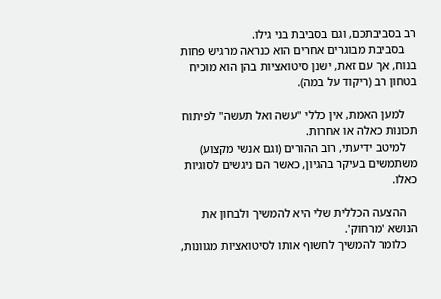רב בסביבתכם, וגם בסביבת בני גילו.
    בסביבת מבוגרים אחרים הוא כנראה מרגיש פחות בנוח, אך עם זאת, ישנן סיטואציות בהן הוא מוכיח בטחון רב (ריקוד על במה).

    למען האמת, אין כללי "עשה ואל תעשה" לפיתוח תכונות כאלה או אחרות.
    למיטב ידיעתי, רוב ההורים (וגם אנשי מקצוע) משתמשים בעיקר בהגיון, כאשר הם ניגשים לסוגיות כאלו.

    ההצעה הכללית שלי היא להמשיך ולבחון את הנושא 'מרחוק'.
    כלומר להמשיך לחשוף אותו לסיטואציות מגוונות,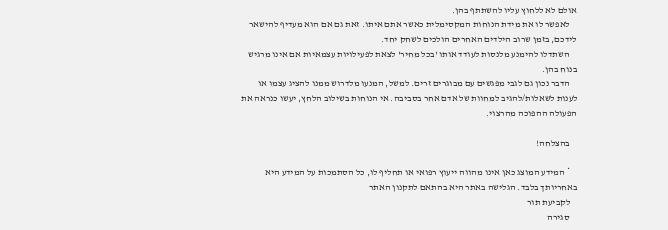אולם לא ללחוץ עליו להשתתף בהן.
    לאפשר לו את מידת הנוחות המקסימלית כאשר אתם איתו. זאת גם אם הוא מעדיף להישאר לידכם, בזמן שרוב הילדים האחרים הולכים לשחק יחד.
    השתדלו להימנע מלנסות לעודד אותו 'בכל מחיר' לצאת לפעילויות עצמאיות אם אינו מרגיש בנוח בהן.
    הדבר נכון גם לגבי מפגשים עם מבוגרים זרים. למשל, המנעו מלדרוש ממנו להציג עצמו או לענות לשאלות/להגיב למחוות של אדם אחר בסביבה. אי הנוחות בשילוב הלחץ, יעשו כנראה את הפעולה ההפוכה מהרצוי.

    בהצלחה!

    * המידע המוצג כאן אינו מהווה ייעוץ רפואי או תחליף לו, כל הסתמכות על המידע היא באחריותך בלבד. הגלישה באתר היא בהתאם לתקנון האתר
    לקביעת תור
    סגירה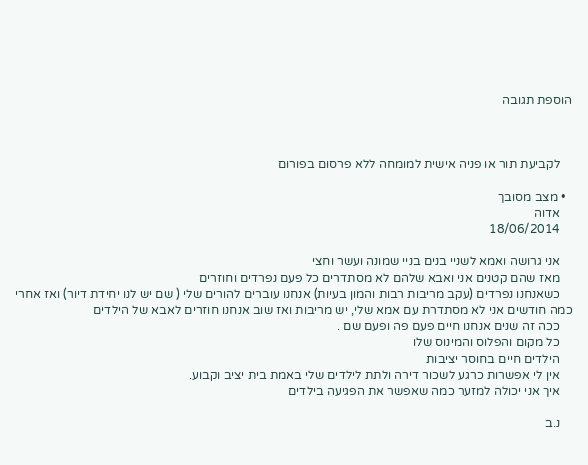הוספת תגובה



    לקביעת תור או פניה אישית למומחה ללא פרסום בפורום

  • מצב מסובך
    אדוה
    18/06/2014

    אני גרושה ואמא לשניי בנים בניי שמונה ועשר וחצי
    מאז שהם קטנים אני ואבא שלהם לא מסתדרים כל פעם נפרדים וחוזרים
    כשאנחנו נפרדים (עקב מריבות רבות והמון בעיות) אנחנו עוברים להורים שלי ( שם יש לנו יחידת דיור) ואז אחרי כמה חודשים אני לא מסתדרת עם אמא שלי, יש מריבות ואז שוב אנחנו חוזרים לאבא של הילדים
    ככה זה שנים אנחנו חיים פעם פה ופעם שם .
    כל מקום והפלוס והמינוס שלו
    הילדים חיים בחוסר יציבות
    אין לי אפשרות כרגע לשכור דירה ולתת לילדים שלי באמת בית יציב וקבוע.
    איך אני יכולה למזער כמה שאפשר את הפגיעה בילדים

    נ.ב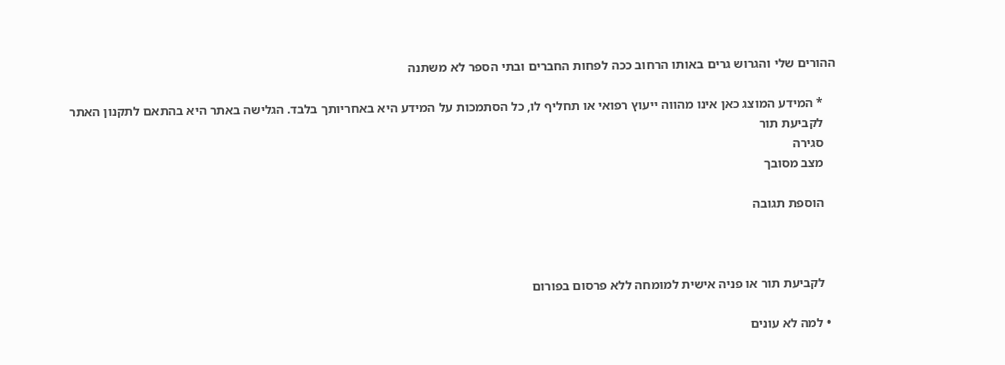ההורים שלי והגרוש גרים באותו הרחוב ככה לפחות החברים ובתי הספר לא משתנה

    * המידע המוצג כאן אינו מהווה ייעוץ רפואי או תחליף לו, כל הסתמכות על המידע היא באחריותך בלבד. הגלישה באתר היא בהתאם לתקנון האתר
    לקביעת תור
    סגירה
    מצב מסובך

    הוספת תגובה



    לקביעת תור או פניה אישית למומחה ללא פרסום בפורום

  • למה לא עונים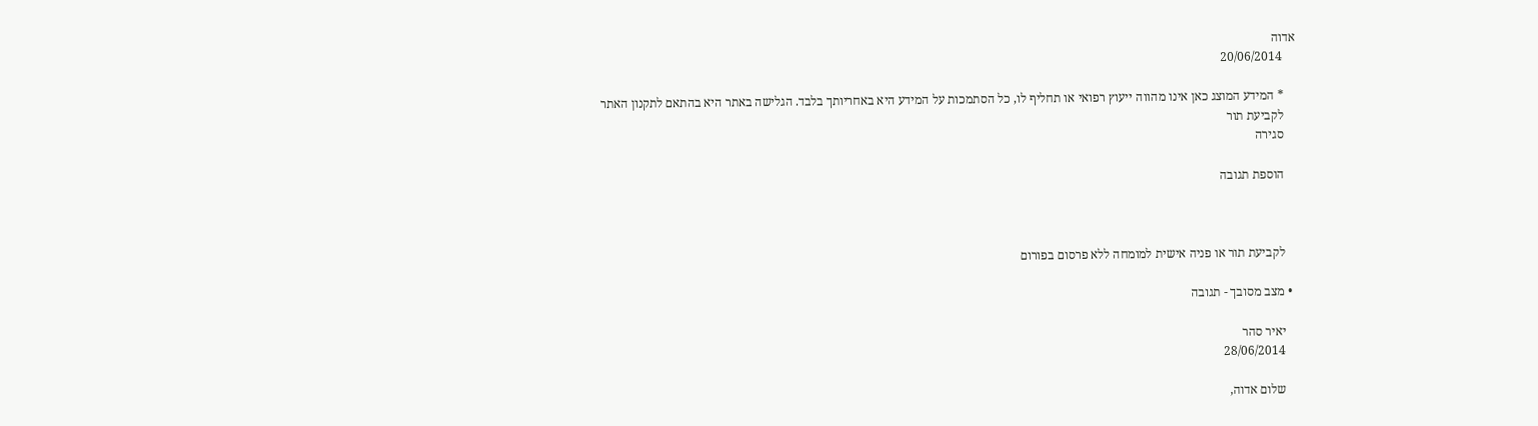אדוה
    20/06/2014

    * המידע המוצג כאן אינו מהווה ייעוץ רפואי או תחליף לו, כל הסתמכות על המידע היא באחריותך בלבד. הגלישה באתר היא בהתאם לתקנון האתר
    לקביעת תור
    סגירה

    הוספת תגובה



    לקביעת תור או פניה אישית למומחה ללא פרסום בפורום

  • מצב מסובך - תגובה

    יאיר סהר
    28/06/2014

    שלום אדוה,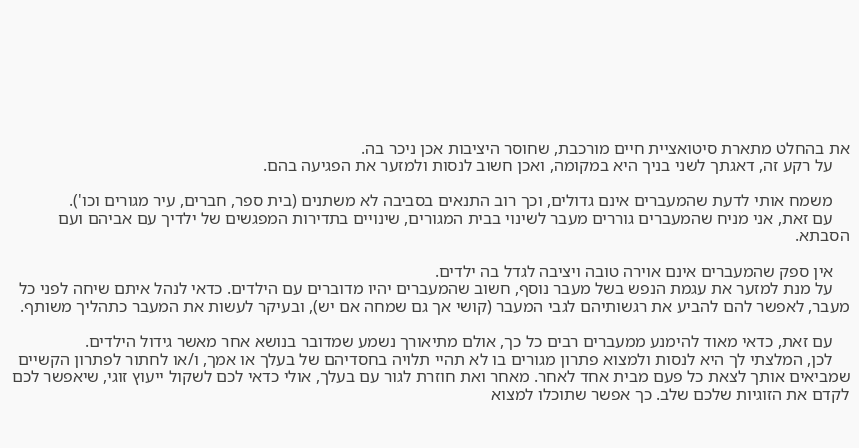את בהחלט מתארת סיטואציית חיים מורכבת, שחוסר היציבות אכן ניכר בה.
    על רקע זה, דאגתך לשני בניך היא במקומה, ואכן חשוב לנסות ולמזער את הפגיעה בהם.

    משמח אותי לדעת שהמעברים אינם גדולים, וכך רוב התנאים בסביבה לא משתנים (בית ספר, חברים, עיר מגורים וכו').
    עם זאת, אני מניח שהמעברים גוררים מעבר לשינוי בבית המגורים, שינויים בתדירות המפגשים של ילדיך עם אביהם ועם הסבתא.

    אין ספק שהמעברים אינם אוירה טובה ויציבה לגדל בה ילדים.
    על מנת למזער את עגמת הנפש בשל מעבר נוסף, חשוב שהמעברים יהיו מדוברים עם הילדים. כדאי לנהל איתם שיחה לפני כל מעבר, לאפשר להם להביע את רגשותיהם לגבי המעבר (קושי אך גם שמחה אם יש), ובעיקר לעשות את המעבר כתהליך משותף.

    עם זאת, כדאי מאוד להימנע ממעברים רבים כל כך, אולם מתיאורך נשמע שמדובר בנושא אחר מאשר גידול הילדים.
    לכן, המלצתי לך היא לנסות ולמצוא פתרון מגורים בו לא תהיי תלויה בחסדיהם של בעלך או אמך, ו/או לחתור לפתרון הקשיים שמביאים אותך לצאת כל פעם מבית אחד לאחר. מאחר ואת חוזרת לגור עם בעלך, אולי כדאי לכם לשקול ייעוץ זוגי, שיאפשר לכם לקדם את הזוגיות שלכם שלב. כך אפשר שתוכלו למצוא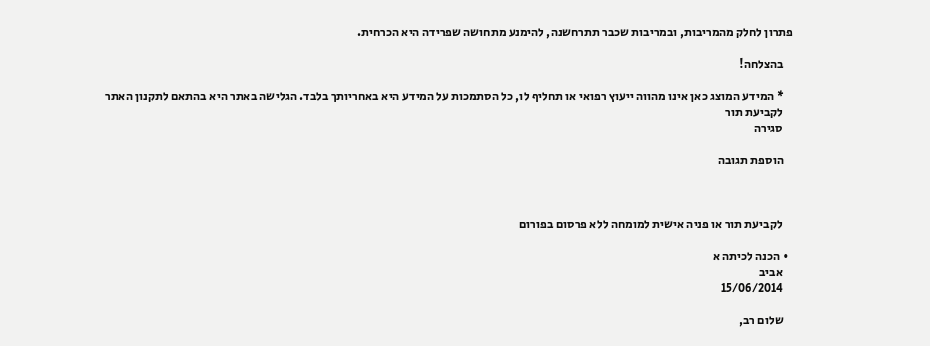פתרון לחלק מהמריבות, ובמריבות שכבר תתרחשנה, להימנע מתחושה שפרידה היא הכרחית.

    בהצלחה!

    * המידע המוצג כאן אינו מהווה ייעוץ רפואי או תחליף לו, כל הסתמכות על המידע היא באחריותך בלבד. הגלישה באתר היא בהתאם לתקנון האתר
    לקביעת תור
    סגירה

    הוספת תגובה



    לקביעת תור או פניה אישית למומחה ללא פרסום בפורום

  • הכנה לכיתה א
    אביב
    15/06/2014

    שלום רב,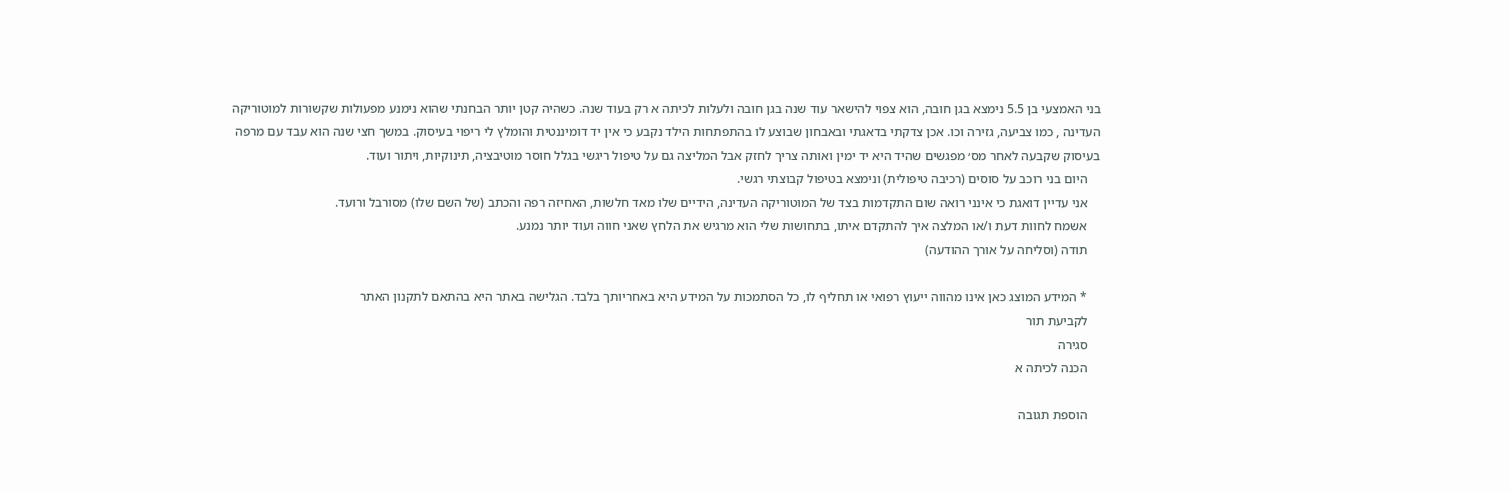בני האמצעי בן 5.5 נימצא בגן חובה, הוא צפוי להישאר עוד שנה בגן חובה ולעלות לכיתה א רק בעוד שנה. כשהיה קטן יותר הבחנתי שהוא נימנע מפעולות שקשורות למוטוריקה העדינה , כמו צביעה, גזירה וכו. אכן צדקתי בדאגתי ובאבחון שבוצע לו בהתפתחות הילד נקבע כי אין יד דומיננטית והומלץ לי ריפוי בעיסוק. במשך חצי שנה הוא עבד עם מרפה בעיסוק שקבעה לאחר מס׳ מפגשים שהיד היא יד ימין ואותה צריך לחזק אבל המליצה גם על טיפול ריגשי בגלל חוסר מוטיבציה, תינוקיות, ויתור ועוד.
    היום בני רוכב על סוסים (רכיבה טיפולית) ונימצא בטיפול קבוצתי רגשי.
    אני עדיין דואגת כי אינני רואה שום התקדמות בצד של המוטוריקה העדינה, הידיים שלו מאד חלשות, האחיזה רפה והכתב (של השם שלו) מסורבל ורועד.
    אשמח לחוות דעת ו/או המלצה איך להתקדם איתו, בתחושות שלי הוא מרגיש את הלחץ שאני חווה ועוד יותר נמנע.
    תודה (וסליחה על אורך ההודעה)

    * המידע המוצג כאן אינו מהווה ייעוץ רפואי או תחליף לו, כל הסתמכות על המידע היא באחריותך בלבד. הגלישה באתר היא בהתאם לתקנון האתר
    לקביעת תור
    סגירה
    הכנה לכיתה א

    הוספת תגובה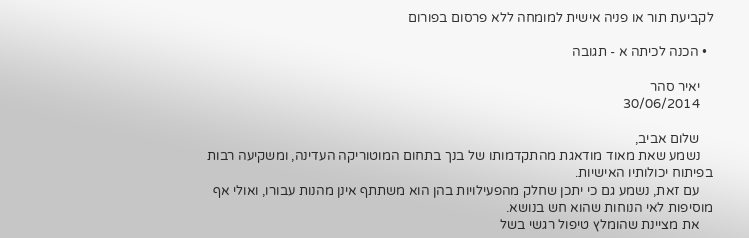לקביעת תור או פניה אישית למומחה ללא פרסום בפורום

  • הכנה לכיתה א - תגובה

    יאיר סהר
    30/06/2014

    שלום אביב,
    נשמע שאת מאוד מודאגת מהתקדמותו של בנך בתחום המוטוריקה העדינה, ומשקיעה רבות בפיתוח יכולותיו האישיות.
    עם זאת, נשמע גם כי יתכן שחלק מהפעילויות בהן הוא משתתף אינן מהנות עבורו, ואולי אף מוסיפות לאי הנוחות שהוא חש בנושא.
    את מציינת שהומלץ טיפול רגשי בשל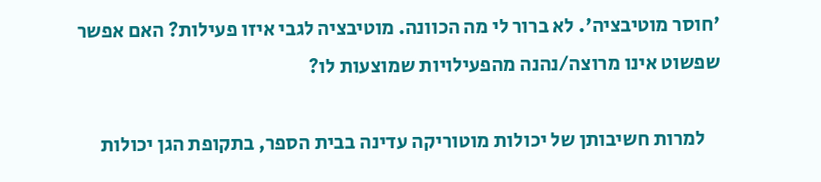'חוסר מוטיבציה'. לא ברור לי מה הכוונה. מוטיבציה לגבי איזו פעילות? האם אפשר שפשוט אינו מרוצה/נהנה מהפעילויות שמוצעות לו?

    למרות חשיבותן של יכולות מוטוריקה עדינה בבית הספר, בתקופת הגן יכולות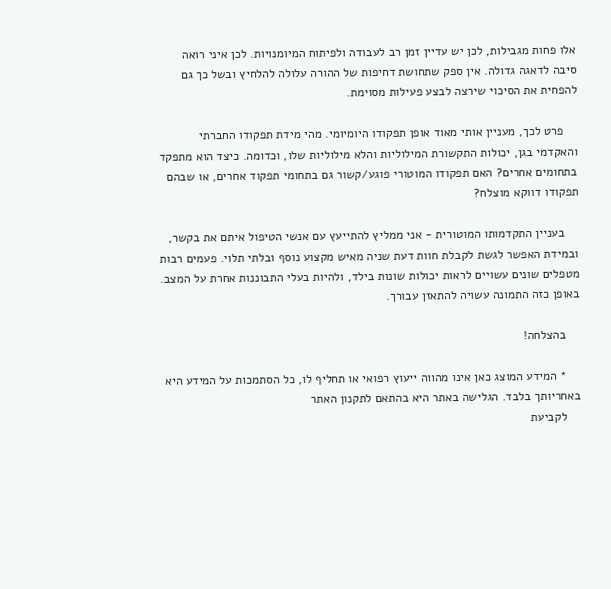אלו פחות מגבילות, לכן יש עדיין זמן רב לעבודה ולפיתוח המיומנויות. לכן איני רואה סיבה לדאגה גדולה. אין ספק שתחושת דחיפות של ההורה עלולה להלחיץ ובשל כך גם להפחית את הסיכוי שירצה לבצע פעילות מסוימת.

    פרט לכך, מעניין אותי מאוד אופן תפקודו היומיומי. מהי מידת תפקודו החברתי והאקדמי בגן, יכולות התקשורת המילוליות והלא מילוליות שלו, וכדומה. כיצד הוא מתפקד בתחומים אחרים? האם תפקודו המוטורי פוגע/קשור גם בתחומי תפקוד אחרים, או שבהם תפקודו דווקא מוצלח?

    בעניין התקדמותו המוטורית - אני ממליץ להתייעץ עם אנשי הטיפול איתם את בקשר, ובמידת האפשר לגשת לקבלת חוות דעת שניה מאיש מקצוע נוסף ובלתי תלוי. פעמים רבות מטפלים שונים עשויים לראות יכולות שונות בילד, ולהיות בעלי התבוננות אחרת על המצב. באופן כזה התמונה עשויה להתאזן עבורך.

    בהצלחה!

    * המידע המוצג כאן אינו מהווה ייעוץ רפואי או תחליף לו, כל הסתמכות על המידע היא באחריותך בלבד. הגלישה באתר היא בהתאם לתקנון האתר
    לקביעת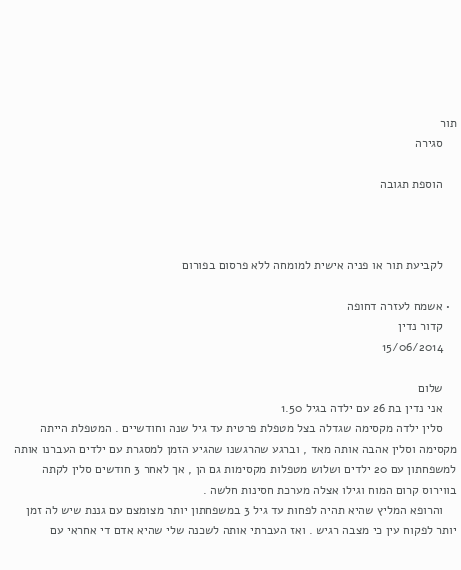תור
    סגירה

    הוספת תגובה



    לקביעת תור או פניה אישית למומחה ללא פרסום בפורום

  • אשמח לעזרה דחופה
    קדור נדין
    15/06/2014

    שלום
    אני נדין בת 26 עם ילדה בגיל 1.50
    סלין ילדה מקסימה שגדלה בצל מטפלת פרטית עד גיל שנה וחודשיים . המטפלת הייתה מקסימה וסלין אהבה אותה מאד , וברגע שהרגשנו שהגיע הזמן למסגרת עם ילדים העברנו אותה למשפחתון עם 20 ילדים ושלוש מטפלות מקסימות גם הן , אך לאחר 3 חודשים סלין לקתה בווירוס קרום המוח וגילו אצלה מערכת חסינות חלשה .
    והרופא המליץ שהיא תהיה לפחות עד גיל 3 במשפחתון יותר מצומצם עם גננת שיש לה זמן יותר לפקוח עין כי מצבה רגיש . ואז העברתי אותה לשכנה שלי שהיא אדם די אחראי עם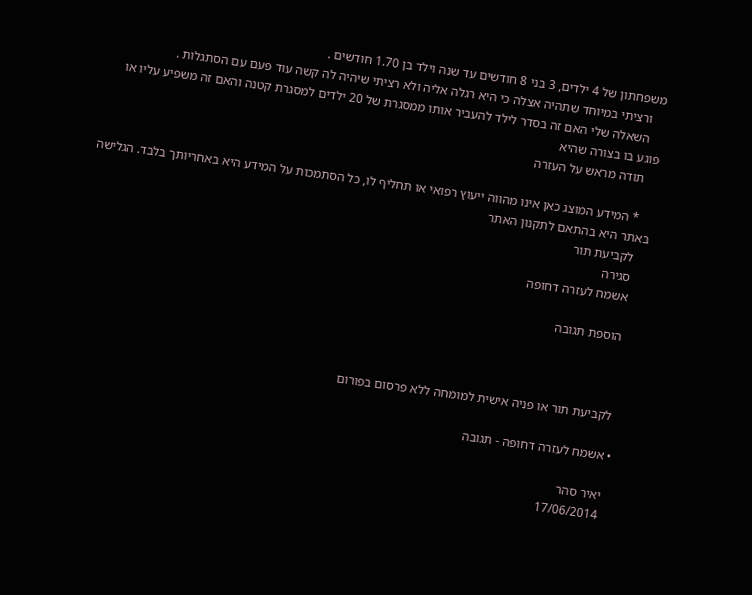משפחתון של 4 ילדים, 3 בני 8 חודשים עד שנה וילד בן 1.70 חודשים .
    ורציתי במיוחד שתהיה אצלה כי היא רגלה אליה ולא רציתי שיהיה לה קשה עוד פעם עם הסתגלות .
    השאלה שלי האם זה בסדר לילד להעביר אותו ממסגרת של 20 ילדים למסגרת קטנה והאם זה משפיע עליו או פוגע בו בצורה שהיא
    תודה מראש על העזרה

    * המידע המוצג כאן אינו מהווה ייעוץ רפואי או תחליף לו, כל הסתמכות על המידע היא באחריותך בלבד. הגלישה באתר היא בהתאם לתקנון האתר
    לקביעת תור
    סגירה
    אשמח לעזרה דחופה

    הוספת תגובה



    לקביעת תור או פניה אישית למומחה ללא פרסום בפורום

  • אשמח לעזרה דחופה - תגובה

    יאיר סהר
    17/06/2014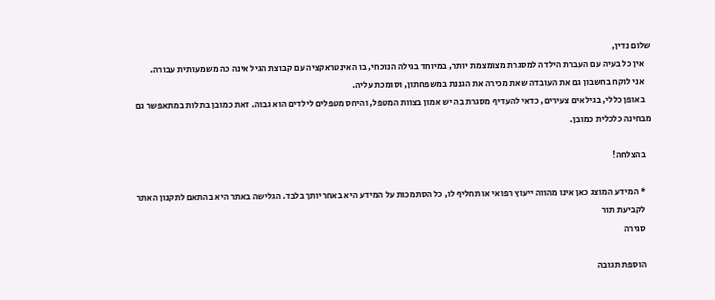שלום נדין,
    אין כל בעיה עם העברת הילדה למסגרת מצומצמת יותר, במיוחד בגילה הנוכחי, בו האינטראקציה עם קבוצת הגיל אינה כה משמעותית עבורה.
    אני לוקח בחשבון גם את העובדה שאת מכירה את הגננת במשפחתון, וסומכת עליה.
    באופן כללי, בגילאים צעירים, כדאי להעדיף מסגרת בה יש אמון בצוות המטפל, והיחס מטפלים לילדים הוא גבוה. זאת כמובן בתלות במתאפשר גם מבחינה כלכלית כמובן.

    בהצלחה!

    * המידע המוצג כאן אינו מהווה ייעוץ רפואי או תחליף לו, כל הסתמכות על המידע היא באחריותך בלבד. הגלישה באתר היא בהתאם לתקנון האתר
    לקביעת תור
    סגירה

    הוספת תגובה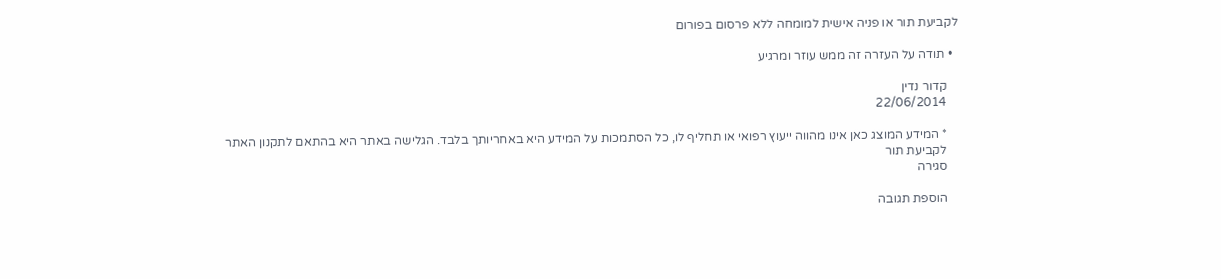לקביעת תור או פניה אישית למומחה ללא פרסום בפורום

  • תודה על העזרה זה ממש עוזר ומרגיע

    קדור נדין
    22/06/2014

    * המידע המוצג כאן אינו מהווה ייעוץ רפואי או תחליף לו, כל הסתמכות על המידע היא באחריותך בלבד. הגלישה באתר היא בהתאם לתקנון האתר
    לקביעת תור
    סגירה

    הוספת תגובה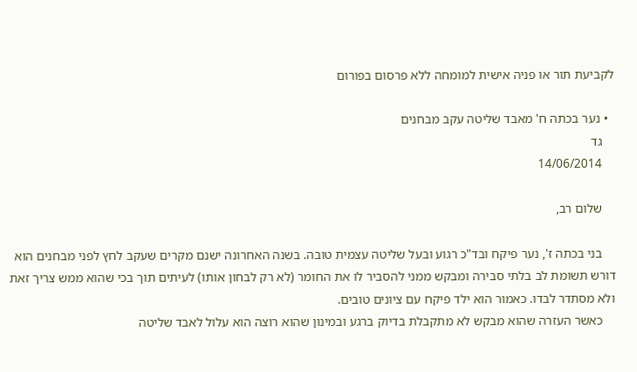לקביעת תור או פניה אישית למומחה ללא פרסום בפורום

  • נער בכתה ח' מאבד שליטה עקב מבחנים
    גד
    14/06/2014

    שלום רב,

    בני בכתה ז', נער פיקח ובד"כ רגוע ובעל שליטה עצמית טובה. בשנה האחרונה ישנם מקרים שעקב לחץ לפני מבחנים הוא דורש תשומת לב בלתי סבירה ומבקש ממני להסביר לו את החומר (לא רק לבחון אותו) לעיתים תוך בכי שהוא ממש צריך זאת ולא מסתדר לבדו. כאמור הוא ילד פיקח עם ציונים טובים.
    כאשר העזרה שהוא מבקש לא מתקבלת בדיוק ברגע ובמינון שהוא רוצה הוא עלול לאבד שליטה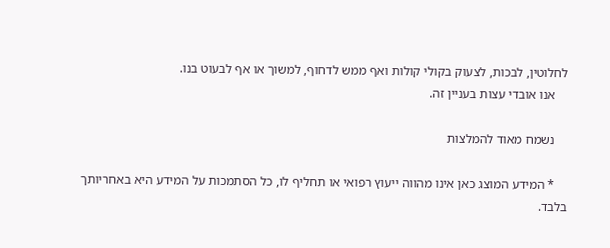לחלוטין, לבכות, לצעוק בקולי קולות ואף ממש לדחוף, למשוך או אף לבעוט בנו.
    אנו אובדי עצות בעניין זה.

    נשמח מאוד להמלצות

    * המידע המוצג כאן אינו מהווה ייעוץ רפואי או תחליף לו, כל הסתמכות על המידע היא באחריותך בלבד.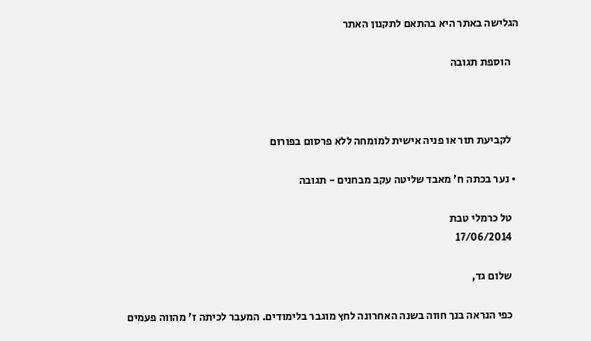הגלישה באתר היא בהתאם לתקנון האתר

    הוספת תגובה



    לקביעת תור או פניה אישית למומחה ללא פרסום בפורום

  • נער בכתה ח' מאבד שליטה עקב מבחנים - תגובה

    טל כרמלי טבת
    17/06/2014

    שלום גד,

    כפי הנראה בנך חווה בשנה האחרונה לחץ מוגבר בלימודים. המעבר לכיתה ז' מהווה פעמים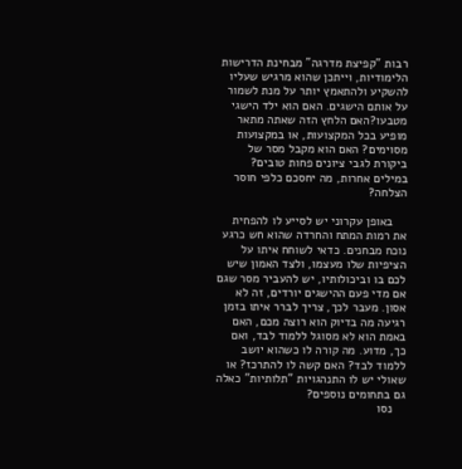רבות "קפיצת מדרגה" מבחינת הדרישות הלימודיות, וייתכן שהוא מרגיש שעליו להשקיע ולהתאמץ יותר על מנת לשמור על אותם הישגים. האם הוא ילד הישגי מטבעו?האם הלחץ הזה שאתה מתאר מופיע בכל המקצועות, או במקצועות מסוימים? האם הוא מקבל מסר של ביקורת לגבי ציונים פחות טובים? במילים אחרות, מה יחסכם כלפי חוסר הצלחה?

    באופן עקרוני יש לסייע לו להפחית את רמות המתח והחרדה שהוא חש כרגע נוכח מבחנים. כדאי לשוחח איתו על הציפיות שלו מעצמו, ולצד האמון שיש לכם בו וביכולותיו, יש להעביר מסר שגם אם מדי פעם ההישגים יורדים, זה לא אסון. מעבר לכך, צריך לברר איתו בזמן רגיעה מה בדיוק הוא רוצה מכם, האם באמת הוא לא מסוגל ללמוד לבד, ואם כך, מדוע. מה קורה לו כשהוא יושב ללמוד לבד? האם קשה לו להתרכז? או שאולי יש לו התנהגויות "תלותיות" כאלה גם בתחומים נוספים?
    נסו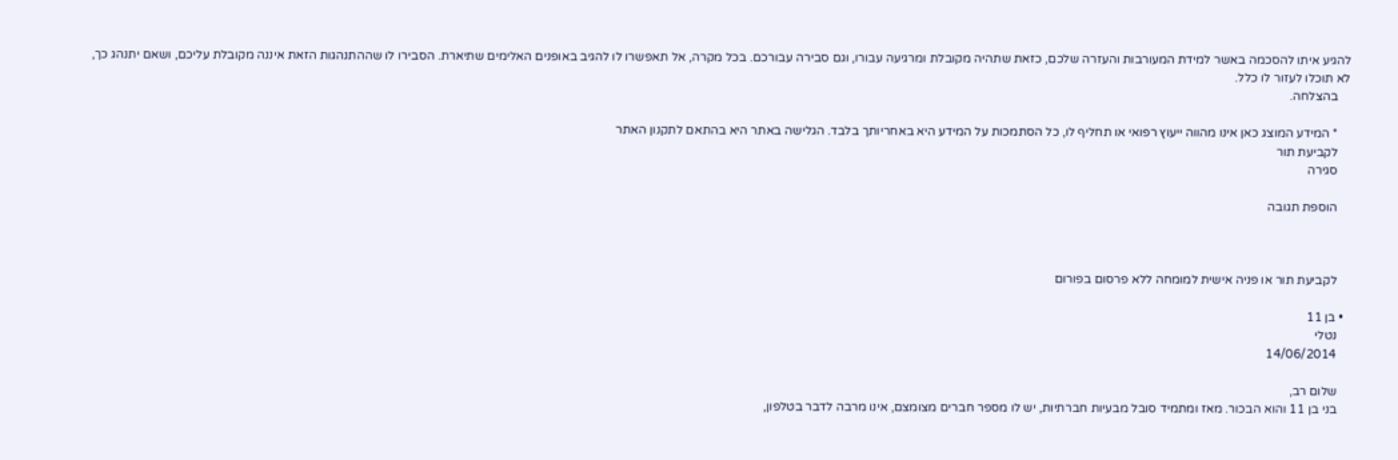להגיע איתו להסכמה באשר למידת המעורבות והעזרה שלכם, כזאת שתהיה מקובלת ומרגיעה עבורו, וגם סבירה עבורכם. בכל מקרה, אל תאפשרו לו להגיב באופנים האלימים שתיארת. הסבירו לו שההתנהגות הזאת איננה מקובלת עליכם, ושאם יתנהג כך, לא תוכלו לעזור לו כלל.
    בהצלחה.

    * המידע המוצג כאן אינו מהווה ייעוץ רפואי או תחליף לו, כל הסתמכות על המידע היא באחריותך בלבד. הגלישה באתר היא בהתאם לתקנון האתר
    לקביעת תור
    סגירה

    הוספת תגובה



    לקביעת תור או פניה אישית למומחה ללא פרסום בפורום

  • בן 11
    נטלי
    14/06/2014

    שלום רב,
    בני בן 11 והוא הבכור. מאז ומתמיד סובל מבעיות חברתיות, יש לו מספר חברים מצומצם, אינו מרבה לדבר בטלפון,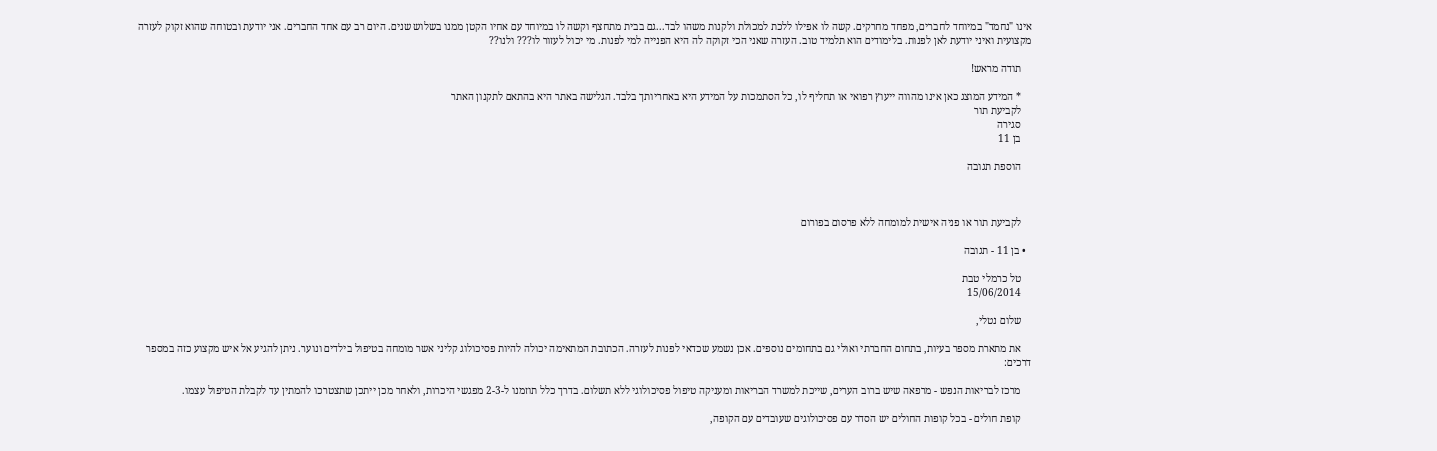אינו "נחמד" במיוחד לחברים, מפחד מחרקים. קשה לו אפילו ללכת למכולת ולקנות משהו לבד...גם בבית מתחצף וקשה לו במיוחד עם אחיו הקטן ממנו בשלוש שנים. היום רב עם אחד החברים. אני יודעת ובטוחה שהוא זקוק לעזרה מקצועית ואיני יודעת לאן לפנות. בלימודים הוא תלמיד טוב. העזרה שאני הכי זקוקה לה היא הפנייה למי לפנות. מי יכול לעזור לו??? ולנו??

    תודה מראש!

    * המידע המוצג כאן אינו מהווה ייעוץ רפואי או תחליף לו, כל הסתמכות על המידע היא באחריותך בלבד. הגלישה באתר היא בהתאם לתקנון האתר
    לקביעת תור
    סגירה
    בן 11

    הוספת תגובה



    לקביעת תור או פניה אישית למומחה ללא פרסום בפורום

  • בן 11 - תגובה

    טל כרמלי טבת
    15/06/2014

    שלום נטלי,

    את מתארת מספר בעיות, בתחום החברתי ואולי גם בתחומים נוספים. אכן נשמע שכדאי לפנות לעזרה. הכתובת המתאימה יכולה להיות פסיכולוג קליני אשר מומחה בטיפול בילדים ונוער. ניתן להגיע אל איש מקצוע כזה במספר דרכים:

    מרכז לבריאות הנפש - מרפאה שיש ברוב הערים, שייכת למשרד הבריאות ומעניקה טיפול פסיכולוגי ללא תשלום. בדרך כלל תוזמנו ל-2-3 מפגשי היכרות, ולאחר מכן ייתכן שתצטרכו להמתין עד לקבלת הטיפול עצמו.

    קופת חולים - בכל קופות החולים יש הסדר עם פסיכולוגים שעובדים עם הקופה,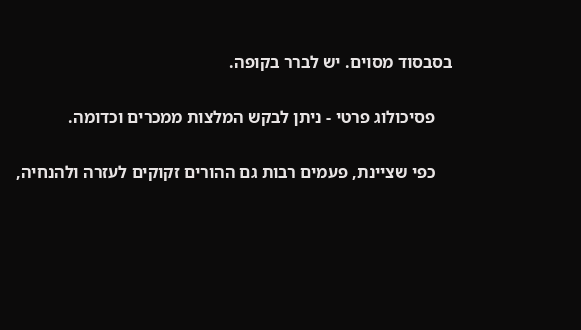בסבסוד מסוים. יש לברר בקופה.

    פסיכולוג פרטי - ניתן לבקש המלצות ממכרים וכדומה.

    כפי שציינת, פעמים רבות גם ההורים זקוקים לעזרה ולהנחיה,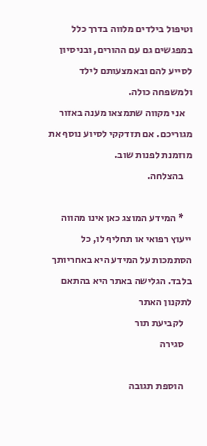וטיפול בילדים מלווה בדרך כלל במפגשים גם עם ההורים, ובניסיון לסייע להם ובאמצעותם לילד ולמשפחה כולה.
    אני מקווה שתמצאו מענה באזור מגוריכם. אם תזדקקי לסיוע נוסף את מוזמנת לפנות שוב.
    בהצלחה.

    * המידע המוצג כאן אינו מהווה ייעוץ רפואי או תחליף לו, כל הסתמכות על המידע היא באחריותך בלבד. הגלישה באתר היא בהתאם לתקנון האתר
    לקביעת תור
    סגירה

    הוספת תגובה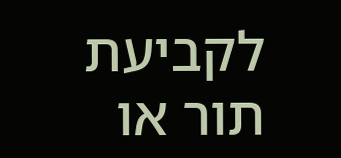לקביעת תור או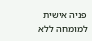פניה אישית למומחה ללא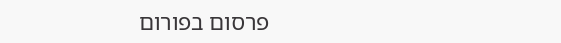פרסום בפורום